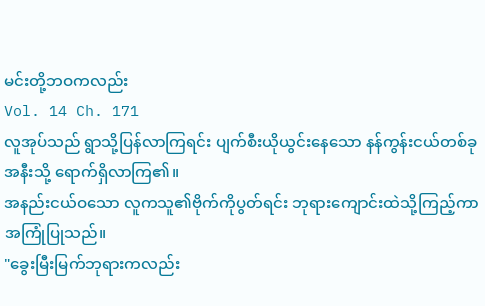မင်းတို့ဘဝကလည်း
Vol. 14 Ch. 171
လူအုပ်သည် ရွာသို့ပြန်လာကြရင်း ပျက်စီးယိုယွင်းနေသော နန်ကွန်းငယ်တစ်ခုအနီးသို့ ရောက်ရှိလာကြ၏။
အနည်းငယ်ဝသော လူကသူ၏ဗိုက်ကိုပွတ်ရင်း ဘုရားကျောင်းထဲသို့ကြည့်ကာ အကြုံပြုသည်။
"ခွေးမြီးမြက်ဘုရားကလည်း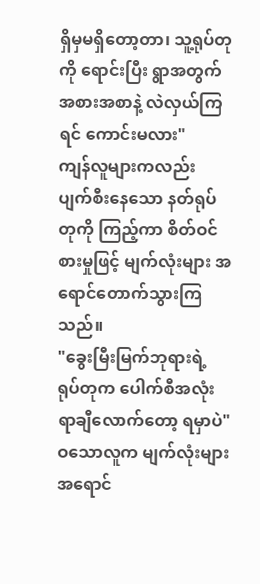ရှိမှမရှိတော့တာ၊ သူ့ရုပ်တုကို ရောင်းပြီး ရွာအတွက် အစားအစာနဲ့ လဲလှယ်ကြရင် ကောင်းမလား"
ကျန်လူများကလည်း ပျက်စီးနေသော နတ်ရုပ်တုကို ကြည့်ကာ စိတ်ဝင်စားမှုဖြင့် မျက်လုံးများ အရောင်တောက်သွားကြသည်။
"ခွေးမြီးမြက်ဘုရားရဲ့ ရုပ်တုက ပေါက်စီအလုံး ရာချီလောက်တော့ ရမှာပဲ"
ဝသောလူက မျက်လုံးများ အရောင်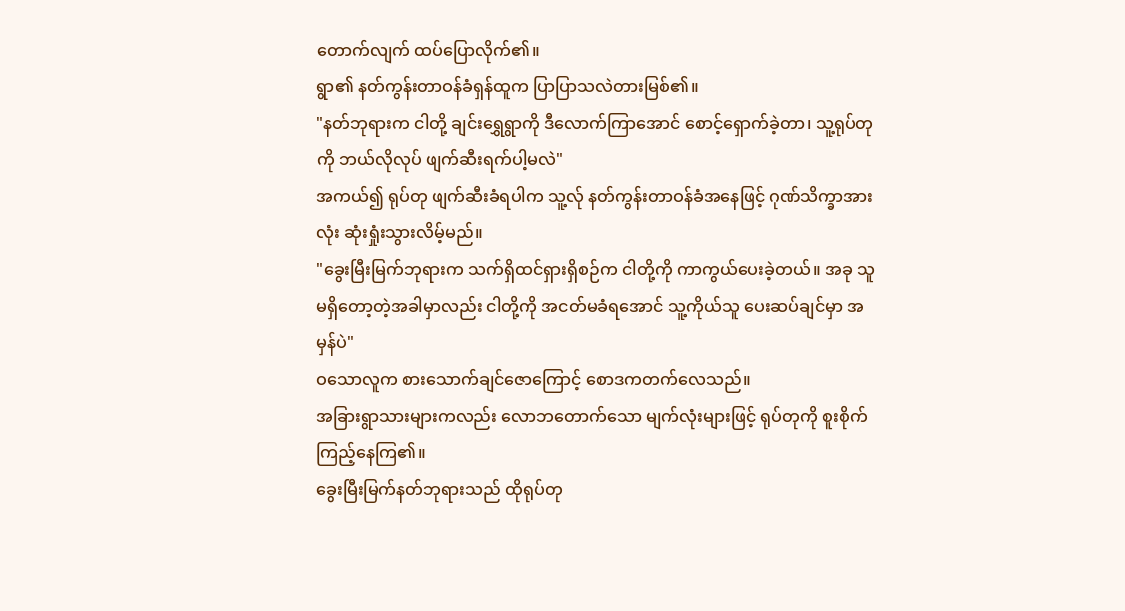တောက်လျက် ထပ်ပြောလိုက်၏။
ရွာ၏ နတ်ကွန်းတာဝန်ခံရှန်ထူက ပြာပြာသလဲတားမြစ်၏။
"နတ်ဘုရားက ငါတို့ ချင်းရွှေရွာကို ဒီလောက်ကြာအောင် စောင့်ရှောက်ခဲ့တာ၊ သူ့ရုပ်တုကို ဘယ်လိုလုပ် ဖျက်ဆီးရက်ပါ့မလဲ"
အကယ်၍ ရုပ်တု ဖျက်ဆီးခံရပါက သူ့လ်ု နတ်ကွန်းတာဝန်ခံအနေဖြင့် ဂုဏ်သိက္ခာအားလုံး ဆုံးရှုံးသွားလိမ့်မည်။
"ခွေးမြီးမြက်ဘုရားက သက်ရှိထင်ရှားရှိစဉ်က ငါတို့ကို ကာကွယ်ပေးခဲ့တယ်။ အခု သူ မရှိတော့တဲ့အခါမှာလည်း ငါတို့ကို အငတ်မခံရအောင် သူ့ကိုယ်သူ ပေးဆပ်ချင်မှာ အမှန်ပဲ"
ဝသောလူက စားသောက်ချင်ဇောကြောင့် စောဒကတက်လေသည်။
အခြားရွာသားများကလည်း လောဘတောက်သော မျက်လုံးများဖြင့် ရုပ်တုကို စူးစိုက်ကြည့်နေကြ၏။
ခွေးမြီးမြက်နတ်ဘုရားသည် ထိုရုပ်တု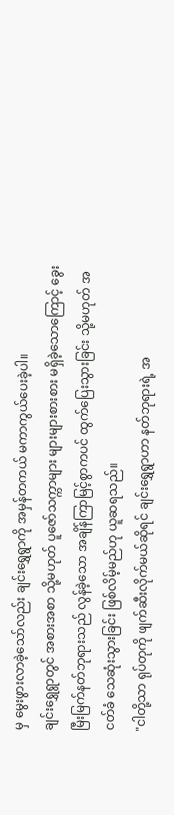မှ မွေးဖွားလာခဲ့သော်လည်း ချင်းရွှေရွာကို အမှန်တကယ် မကာကွယ်ပေးခဲ့ပါ။
ချင်းရွှေရွာတွင် အစားအစာ သို့မဟုတ် ပူဇော်သက္ကာများ များများစားစား မရှိခဲ့သောကြောင့် ခွေးမြီးမြက်နတ်ဘုရားသည် လွန်ခဲ့သော အချိန်ကြာမြင့်စွာကပင် ထွက်ပြေးသွားခြင်း သို့မဟုတ် အငတ်ခံ သေဆုံးသွားခြင်း ဖြစ်လိမ့်မည်ဟု ယူဆရသည်။
"ငါတို့သာ ရုပ်တုကို ဖျက်ဆီးလိုက်မယ်ဆိုရင် ချင်းရွှေရွာဟာ နတ်ဘုရားရဲ့ အ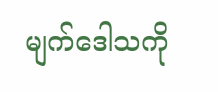မျက်ဒေါသကို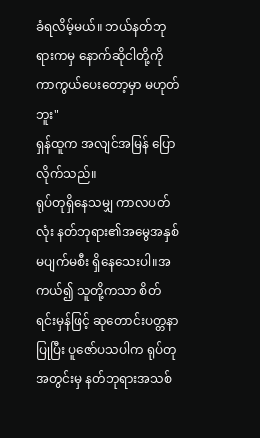ခံရလိမ့်မယ်။ ဘယ်နတ်ဘုရားကမှ နောက်ဆိုငါတို့ကို ကာကွယ်ပေးတော့မှာ မဟုတ်ဘူး"
ရှန်ထူက အလျင်အမြန် ပြောလိုက်သည်။
ရုပ်တုရှိနေသမျှ ကာလပတ်လုံး နတ်ဘုရား၏အမွေအနှစ် မပျက်မစီး ရှိနေသေးပါ။အကယ်၍ သူတို့ကသာ စိတ်ရင်းမှန်ဖြင့် ဆုတောင်းပတ္တနာပြုပြီး ပူဇော်ပသပါက ရုပ်တုအတွင်းမှ နတ်ဘုရားအသစ်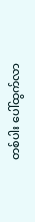တစ်ပါး ပေါ်ထွက်လာ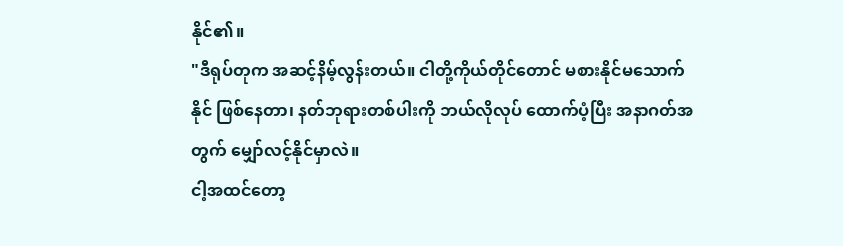နိုင်၏။
"ဒီရုပ်တုက အဆင့်နိမ့်လွန်းတယ်။ ငါတို့ကိုယ်တိုင်တောင် မစားနိုင်မသောက်နိုင် ဖြစ်နေတာ၊ နတ်ဘုရားတစ်ပါးကို ဘယ်လိုလုပ် ထောက်ပံ့ပြီး အနာဂတ်အတွက် မျှော်လင့်နိုင်မှာလဲ။
ငါ့အထင်တော့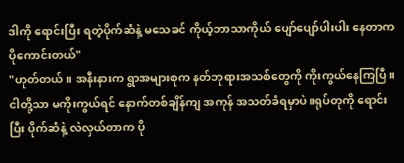ဒါကို ရောင်းပြီး ရတဲ့ပိုက်ဆံနဲ့ မသေခင် ကိုယ့်ဘာသာကိုယ် ပျော်ပျော်ပါးပါး နေတာက ပိုကောင်းတယ်"
"ဟုတ်တယ်။ အနီးနားက ရွာအများစုက နတ်ဘုရားအသစ်တွေကို ကိုးကွယ်နေကြပြီ။
ငါတို့သာ မကိုးကွယ်ရင် နောက်တစ်ချိန်ကျ အကုန် အသတ်ခံရမှာပဲ။ရုပ်တုကို ရောင်းပြီး ပိုက်ဆံနဲ့ လဲလှယ်တာက ပို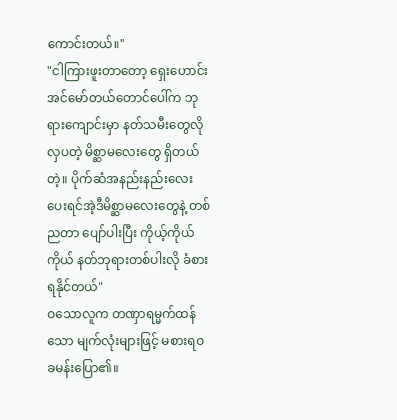ကောင်းတယ်။"
"ငါကြားဖူးတာတော့ ရှေးဟောင်းအင်မော်တယ်တောင်ပေါ်က ဘုရားကျောင်းမှာ နတ်သမီးတွေလို လှပတဲ့ မိစ္ဆာမလေးတွေ ရှိတယ်တဲ့။ ပိုက်ဆံအနည်းနည်းလေးပေးရင်အဲ့ဒီမိစ္ဆာမလေးတွေနဲ့ တစ်ညတာ ပျော်ပါးပြီး ကိုယ့်ကိုယ်ကိုယ် နတ်ဘုရားတစ်ပါးလို ခံစားရနိုင်တယ်"
ဝသောလူက တဏှာရမ္မက်ထန်သော မျက်လုံးများဖြင့် မစားရဝခမန်းပြော၏။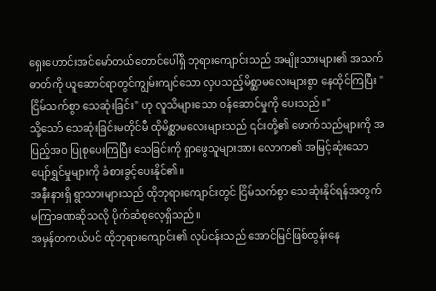ရှေးဟောင်းအင်မော်တယ်တောင်ပေါ်ရှိ ဘုရားကျောင်းသည် အမျိုးသားများ၏ အသက်ဓာတ်ကို ယူဆောင်ရာတွင်ကျွမ်းကျင်သော လှပသည့်မိစ္ဆာမလေးများစွာ နေထိုင်ကြပြီး "ငြိမ်သက်စွာ သေဆုံးခြင်း" ဟု လူသိများသော ဝန်ဆောင်မှုကို ပေးသည်။"
သို့သော် သေဆုံးခြင်းမတိုင်မီ ထိုမိစ္ဆာမလေးများသည် ၎င်းတို့၏ ဖောက်သည်များကို အပြည့်အဝ ပြုစုပေးကြပြီး သေခြင်းကို ရှာဖွေသူများအား လောက၏ အမြင့်ဆုံးသော ပျော်ရွှင်မှုများကို ခံစားခွင့်ပေးနိုင်၏။
အနီးနားရှိ ရွာသားများသည် ထိုဘုရားကျောင်းတွင် ငြိမ်သက်စွာ သေဆုံးနိုင်ရန်အတွက် မကြာခဏဆိုသလို ပိုက်ဆံစုလေ့ရှိသည်။
အမှန်တကယ်ပင် ထိုဘုရားကျောင်း၏ လုပ်ငန်းသည် အောင်မြင်ဖြစ်ထွန်းနေ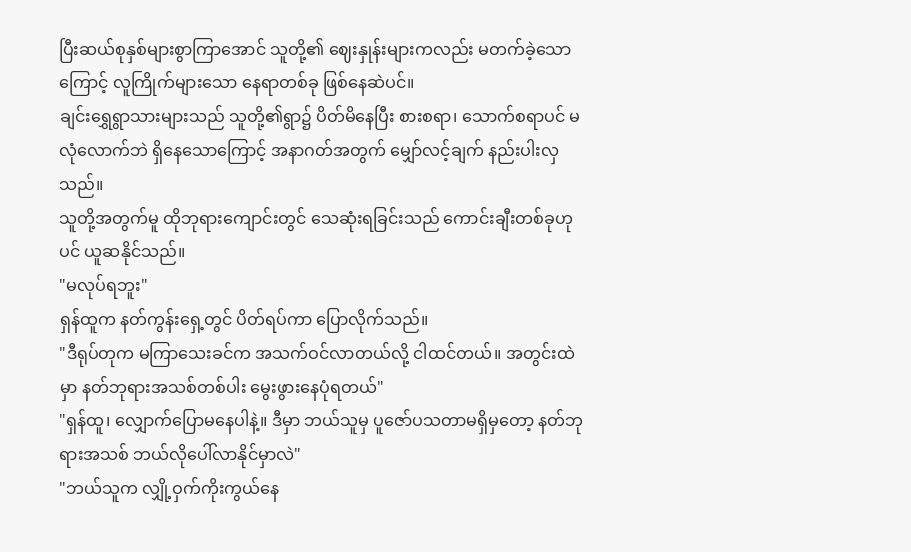ပြီးဆယ်စုနှစ်များစွာကြာအောင် သူတို့၏ ဈေးနှုန်းများကလည်း မတက်ခဲ့သောကြောင့် လူကြိုက်များသော နေရာတစ်ခု ဖြစ်နေဆဲပင်။
ချင်းရွှေရွာသားများသည် သူတို့၏ရွာ၌ ပိတ်မိနေပြီး စားစရာ၊ သောက်စရာပင် မလုံလောက်ဘဲ ရှိနေသောကြောင့် အနာဂတ်အတွက် မျှော်လင့်ချက် နည်းပါးလှသည်။
သူတို့အတွက်မူ ထိုဘုရားကျောင်းတွင် သေဆုံးရခြင်းသည် ကောင်းချီးတစ်ခုဟုပင် ယူဆနိုင်သည်။
"မလုပ်ရဘူး"
ရှန်ထူက နတ်ကွန်းရှေ့တွင် ပိတ်ရပ်ကာ ပြောလိုက်သည်။
"ဒီရုပ်တုက မကြာသေးခင်က အသက်ဝင်လာတယ်လို့ ငါထင်တယ်။ အတွင်းထဲမှာ နတ်ဘုရားအသစ်တစ်ပါး မွေးဖွားနေပုံရတယ်"
"ရှန်ထူ၊ လျှောက်ပြောမနေပါနဲ့။ ဒီမှာ ဘယ်သူမှ ပူဇော်ပသတာမရှိမှတော့ နတ်ဘုရားအသစ် ဘယ်လိုပေါ်လာနိုင်မှာလဲ"
"ဘယ်သူက လျှို့ဝှက်ကိုးကွယ်နေ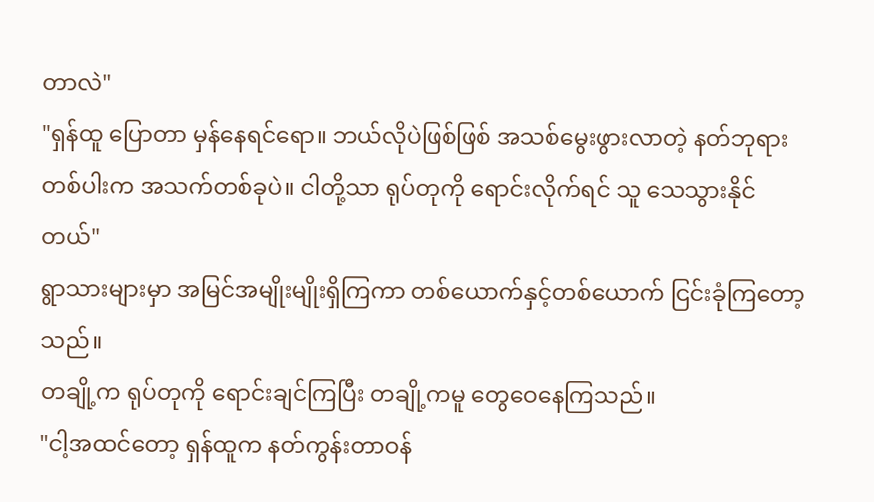တာလဲ"
"ရှန်ထူ ပြောတာ မှန်နေရင်ရော။ ဘယ်လိုပဲဖြစ်ဖြစ် အသစ်မွေးဖွားလာတဲ့ နတ်ဘုရားတစ်ပါးက အသက်တစ်ခုပဲ။ ငါတို့သာ ရုပ်တုကို ရောင်းလိုက်ရင် သူ သေသွားနိုင်တယ်"
ရွာသားများမှာ အမြင်အမျိုးမျိုးရှိကြကာ တစ်ယောက်နှင့်တစ်ယောက် ငြင်းခုံကြတော့သည်။
တချို့က ရုပ်တုကို ရောင်းချင်ကြပြီး တချို့ကမူ တွေဝေနေကြသည်။
"ငါ့အထင်တော့ ရှန်ထူက နတ်ကွန်းတာဝန်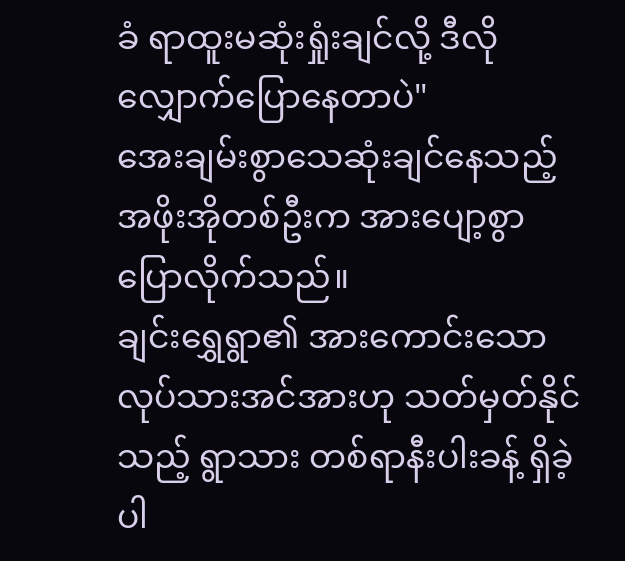ခံ ရာထူးမဆုံးရှုံးချင်လို့ ဒီလို လျှောက်ပြောနေတာပဲ"
အေးချမ်းစွာသေဆုံးချင်နေသည့် အဖိုးအိုတစ်ဦးက အားပျော့စွာ ပြောလိုက်သည်။
ချင်းရွှေရွာ၏ အားကောင်းသော လုပ်သားအင်အားဟု သတ်မှတ်နိုင်သည့် ရွာသား တစ်ရာနီးပါးခန့် ရှိခဲ့ပါ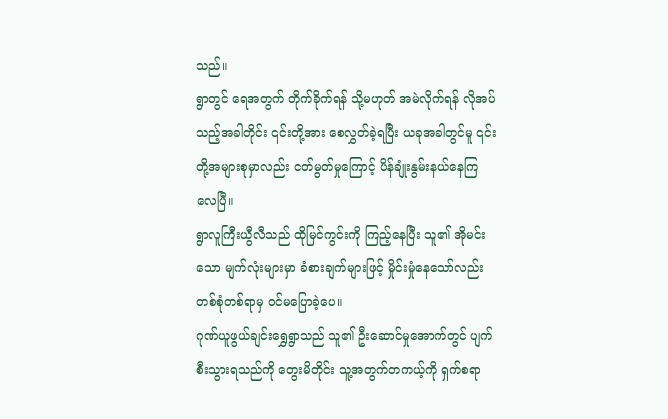သည်။
ရွာတွင် ရေအတွက် တိုက်ခိုက်ရန် သို့မဟုတ် အမဲလိုက်ရန် လိုအပ်သည့်အခါတိုင်း ၎င်းတို့အား စေလွှတ်ခဲ့ရပြီး ယခုအခါတွင်မူ ၎င်းတို့အများစုမှာလည်း ငတ်မွတ်မှုကြောင့် ပိန်ချုံးနွမ်းနယ်နေကြလေပြီ။
ရွာလူကြီးယွီလီသည် ထိုမြင်ကွင်းကို ကြည့်နေပြီး သူ၏ အိုမင်းသော မျက်လုံးများမှာ ခံစားချက်များဖြင့် မှိုင်းမှုံနေသော်လည်း တစ်စုံတစ်ရာမှ ဝင်မပြောခဲ့ပေ။
ဂုဏ်ယူဖွယ်ချင်းရွှေရွာသည် သူ၏ ဦးဆောင်မှုအောက်တွင် ပျက်စီးသွားရသည်ကို တွေးမိတိုင်း သူ့အတွက်တကယ့်ကို ရှက်စရာ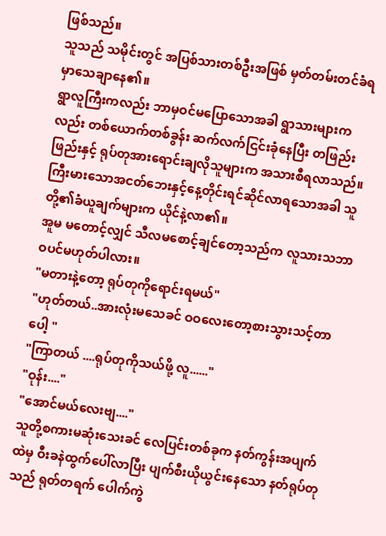ဖြစ်သည်။
သူသည် သမိုင်းတွင် အပြစ်သားတစ်ဦးအဖြစ် မှတ်တမ်းတင်ခံရမှာသေချာနေ၏။
ရွာလူကြီးကလည်း ဘာမှဝင်မပြောသောအခါ ရွာသားများကလည်း တစ်ယောက်တစ်ခွန်း ဆက်လက်ငြင်းခုံနေပြီး တဖြည်းဖြည်းနှင့် ရုပ်တုအားရောင်းချလိုသူများက အသားစီရလာသည်။
ကြီးမားသောအငတ်ဘေးနှင့်နေ့တိုင်းရင်ဆိုင်လာရသောအခါ သူတို့၏ခံယူချက်များက ယိုင်နဲ့လာ၏။
အူမ မတောင့်လျှင် သီလမစောင့်ချင်တော့သည်က လူသားသဘာဝပင်မဟုတ်ပါလား။
"မတားနဲ့တော့ ရုပ်တုကိုရောင်းရမယ်"
"ဟုတ်တယ်..အားလုံးမသေခင် ဝဝလေးတော့စားသွားသင့်တာပေါ့ "
"ကြာတယ် ....ရုပ်တုကိုသယ်ဖို့ လူ......"
"ဝုန်း...."
"အောင်မယ်လေးဗျ...."
သူတို့စကားမဆုံးသေးခင် လေပြင်းတစ်ခုက နတ်ကွန်းအပျက်ထဲမှ ဝီးခနဲထွက်ပေါ်လာပြီး ပျက်စီးယိုယွင်းနေသော နတ်ရုပ်တုသည် ရုတ်တရက် ပေါက်ကွဲ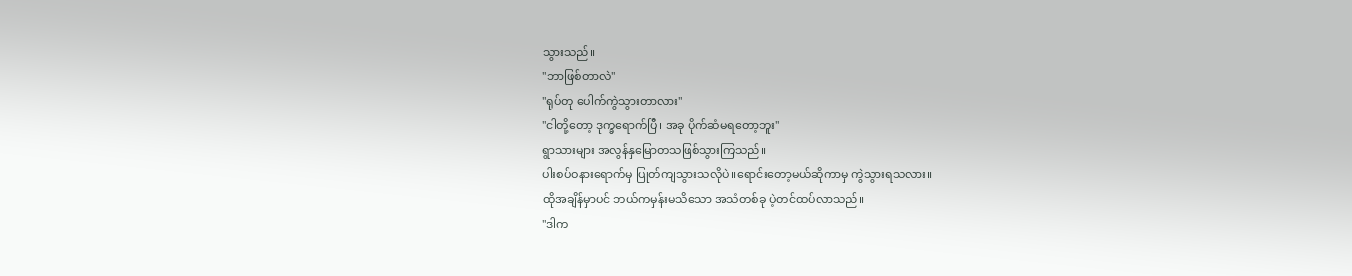သွားသည်။
"ဘာဖြစ်တာလဲ"
"ရုပ်တု ပေါက်ကွဲသွားတာလား"
"ငါတို့တော့ ဒုက္ခရောက်ပြီ၊ အခု ပိုက်ဆံမရတော့ဘူး"
ရွာသားများ အလွန်နှမြောတသဖြစ်သွားကြသည်။
ပါးစပ်ဝနားရောက်မှ ပြုတ်ကျသွားသလိုပဲ။ရောင်းတော့မယ်ဆိုကာမှ ကွဲသွားရသလား။
ထိုအချိန်မှာပင် ဘယ်ကမှန်းမသိသော အသံတစ်ခု ပဲ့တင်ထပ်လာသည်။
"ဒါက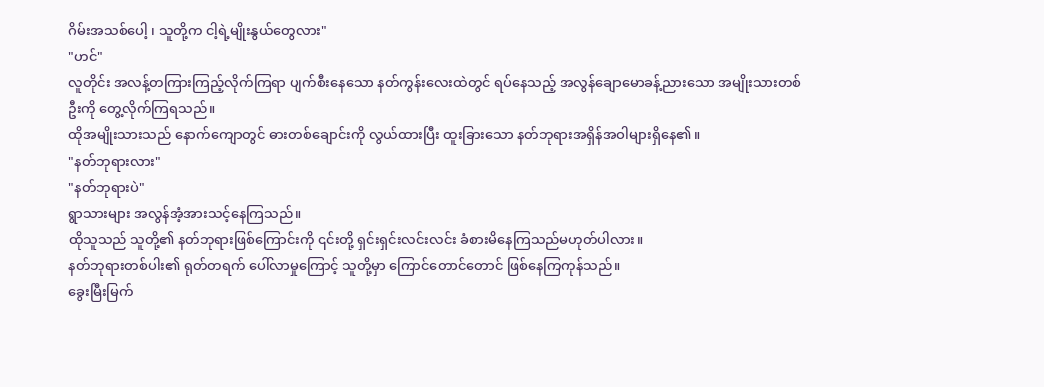ဂိမ်းအသစ်ပေါ့ ၊ သူတို့က ငါ့ရဲ့မျိုးနွယ်တွေလား"
"ဟင်"
လူတိုင်း အလန့်တကြားကြည့်လိုက်ကြရာ ပျက်စီးနေသော နတ်ကွန်းလေးထဲတွင် ရပ်နေသည့် အလွန်ချောမောခန့်ညားသော အမျိုးသားတစ်ဦးကို တွေ့လိုက်ကြရသည်။
ထိုအမျိုးသားသည် နောက်ကျောတွင် ဓားတစ်ချောင်းကို လွယ်ထားပြီး ထူးခြားသော နတ်ဘုရားအရှိန်အဝါများရှိနေ၏။
"နတ်ဘုရားလား"
"နတ်ဘုရားပဲ"
ရွာသားများ အလွန်အံ့အားသင့်နေကြသည်။
ထိုသူသည် သူတို့၏ နတ်ဘုရားဖြစ်ကြောင်းကို ၎င်းတို့ ရှင်းရှင်းလင်းလင်း ခံစားမိနေကြသည်မဟုတ်ပါလား။
နတ်ဘုရားတစ်ပါး၏ ရုတ်တရက် ပေါ်လာမှုကြောင့် သူတို့မှာ ကြောင်တောင်တောင် ဖြစ်နေကြကုန်သည်။
ခွေးမြီးမြက်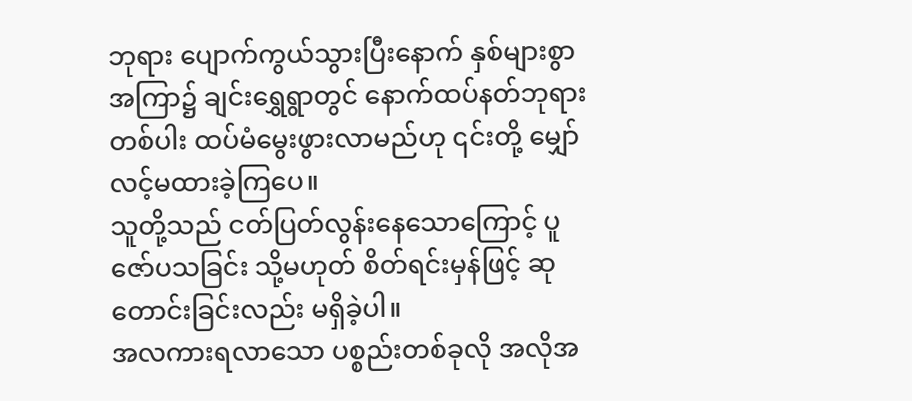ဘုရား ပျောက်ကွယ်သွားပြီးနောက် နှစ်များစွာအကြာ၌ ချင်းရွှေရွာတွင် နောက်ထပ်နတ်ဘုရားတစ်ပါး ထပ်မံမွေးဖွားလာမည်ဟု ၎င်းတို့ မျှော်လင့်မထားခဲ့ကြပေ။
သူတို့သည် ငတ်ပြတ်လွန်းနေသောကြောင့် ပူဇော်ပသခြင်း သို့မဟုတ် စိတ်ရင်းမှန်ဖြင့် ဆုတောင်းခြင်းလည်း မရှိခဲ့ပါ။
အလကားရလာသော ပစ္စည်းတစ်ခုလို အလိုအ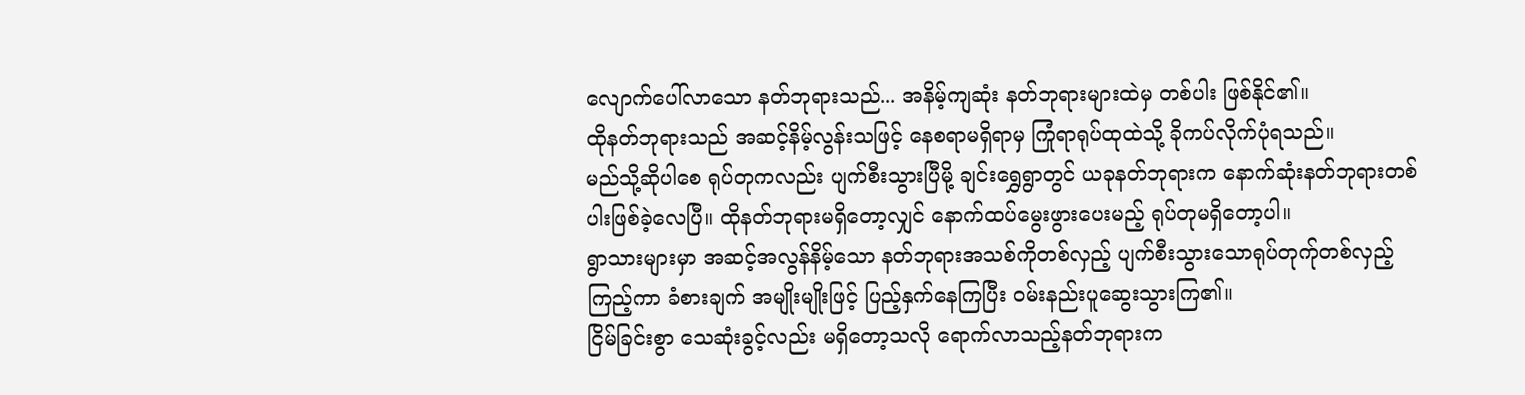လျောက်ပေါ်လာသော နတ်ဘုရားသည်... အနိမ့်ကျဆုံး နတ်ဘုရားများထဲမှ တစ်ပါး ဖြစ်နိုင်၏။
ထိုနတ်ဘုရားသည် အဆင့်နိမ့်လွန်းသဖြင့် နေစရာမရှိရာမှ ကြုံရာရုပ်ထုထဲသို့ ခိုကပ်လိုက်ပုံရသည်။
မည်သို့ဆိုပါစေ ရုပ်တုကလည်း ပျက်စီးသွားပြီမို့ ချင်းရွှေရွာတွင် ယခုနတ်ဘုရားက နောက်ဆုံးနတ်ဘုရားတစ်ပါးဖြစ်ခဲ့လေပြီ။ ထိုနတ်ဘုရားမရှိတော့လျှင် နောက်ထပ်မွေးဖွားပေးမည့် ရုပ်တုမရှိတော့ပါ။
ရွာသားများမှာ အဆင့်အလွန်နိမ့်သော နတ်ဘုရားအသစ်ကိုတစ်လှည့် ပျက်စီးသွားသောရုပ်တုက်ုတစ်လှည့်ကြည့်ကာ ခံစားချက် အမျိုးမျိုးဖြင့် ပြည့်နှက်နေကြပြီး ဝမ်းနည်းပူဆွေးသွားကြ၏။
ငြိမ်ခြင်းစွာ သေဆုံးခွင့်လည်း မရှိတော့သလို ရောက်လာသည့်နတ်ဘုရားက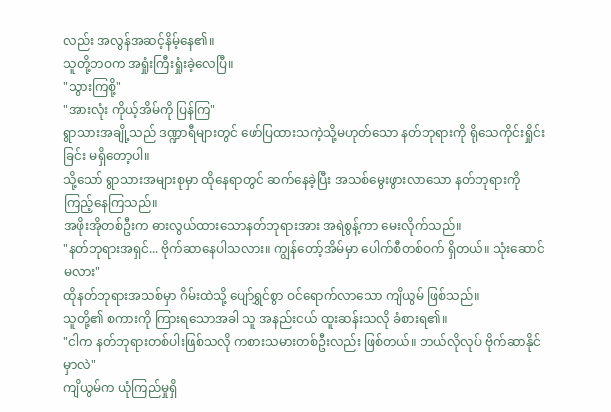လည်း အလွန်အဆင့်နိမ့်နေ၏။
သူတို့ဘဝက အရှုံးကြီးရှုံးခဲ့လေပြီ။
"သွားကြစို့"
"အားလုံး ကိုယ့်အိမ်ကို ပြန်ကြ"
ရွာသားအချို့သည် ဒဏ္ဍာရီများတွင် ဖော်ပြထားသကဲ့သို့မဟုတ်သော နတ်ဘုရားကို ရိုသေကိုင်းရှိုင်းခြင်း မရှိတော့ပါ။
သို့သော် ရွာသားအများစုမှာ ထိုနေရာတွင် ဆက်နေခဲ့ပြီး အသစ်မွေးဖွားလာသော နတ်ဘုရားကို ကြည့်နေကြသည်။
အဖိုးအိုတစ်ဦးက ဓားလွယ်ထားသောနတ်ဘုရားအား အရဲစွန့်ကာ မေးလိုက်သည်။
"နတ်ဘုရားအရှင်... ဗိုက်ဆာနေပါသလား။ ကျွန်တော့်အိမ်မှာ ပေါက်စီတစ်ဝက် ရှိတယ်။ သုံးဆောင်မလား"
ထိုနတ်ဘုရားအသစ်မှာ ဂိမ်းထဲသို့ ပျော်ရွှင်စွာ ဝင်ရောက်လာသော ကျိယွမ် ဖြစ်သည်။
သူတို့၏ စကားကို ကြားရသောအခါ သူ အနည်းငယ် ထူးဆန်းသလို ခံစားရ၏။
"ငါက နတ်ဘုရားတစ်ပါးဖြစ်သလို ကစားသမားတစ်ဦးလည်း ဖြစ်တယ်။ ဘယ်လိုလုပ် ဗိုက်ဆာနိုင်မှာလဲ"
ကျိယွမ်က ယုံကြည်မှုရှိ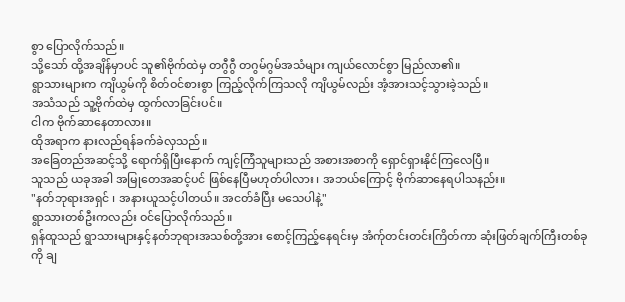စွာ ပြောလိုက်သည်။
သို့သော် ထို့အချိန်မှာပင် သူ၏ဗိုက်ထဲမှ တဂွီဂွီ တဂွမ်ဂွမ်အသံများ ကျယ်လောင်စွာ မြည်လာ၏။
ရွာသားများက ကျိယွမ်ကို စိတ်ဝင်စားစွာ ကြည့်လိုက်ကြသလို ကျိယွမ်လည်း အံ့အားသင့်သွားခဲ့သည်။
အသံသည် သူ့ဗိုက်ထဲမှ ထွက်လာခြင်းပင်။
ငါက ဗိုက်ဆာနေတာလား။
ထိုအရာက နားလည်ရန်ခက်ခဲလှသည်။
အခြေတည်အဆင့်သို့ ရောက်ရှိပြီးနောက် ကျင့်ကြံသူများသည် အစားအစာကို ရှောင်ရှားနိုင်ကြလေပြီ။
သူသည် ယခုအခါ အမြုတေအဆင့်ပင် ဖြစ်နေပြီမဟုတ်ပါလား ၊ အဘယ်ကြောင့် ဗိုက်ဆာနေရပါသနည်း။
"နတ်ဘုရားအရှင် ၊ အနားယူသင့်ပါတယ်။ အငတ်ခံပြီး မသေပါနဲ့"
ရွာသားတစ်ဦးကလည်း ဝင်ပြောလိုက်သည်။
ရှန်ထူသည် ရွာသားများနှင့်နတ်ဘုရားအသစ်တို့အား စောင့်ကြည့်နေရင်းမှ အံက်ုတင်းတင်းကြိတ်ကာ ဆုံးဖြတ်ချက်ကြီးတစ်ခုကို ချ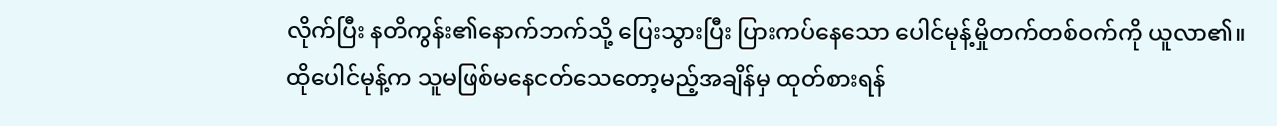လိုက်ပြီး နတိကွန်း၏နောက်ဘက်သို့ ပြေးသွားပြီး ပြားကပ်နေသော ပေါင်မုန့်မှိုတက်တစ်ဝက်ကို ယူလာ၏။
ထိုပေါင်မုန့်က သူမဖြစ်မနေငတ်သေတော့မည့်အချိန်မှ ထုတ်စားရန်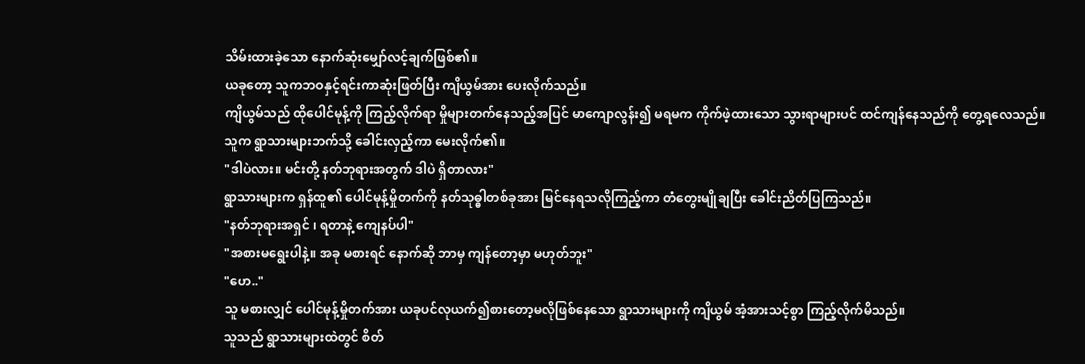သိမ်းထားခဲ့သော နောက်ဆုံးမျှော်လင့်ချက်ဖြစ်၏။
ယခုတော့ သူကဘဝနှင့်ရင်းကာဆုံးဖြတ်ပြီး ကျိယွမ်အား ပေးလိုက်သည်။
ကျိယွမ်သည် ထိုပေါင်မုန့်ကို ကြည့်လိုက်ရာ မှိုများတက်နေသည့်အပြင် မာကျောလွန်း၍ မရမက ကိုက်ဖဲ့ထားသော သွားရာများပင် ထင်ကျန်နေသည်ကို တွေ့ရလေသည်။
သူက ရွာသားများဘက်သို့ ခေါင်းလှည့်ကာ မေးလိုက်၏။
"ဒါပဲလား။ မင်းတို့ နတ်ဘုရားအတွက် ဒါပဲ ရှိတာလား"
ရွာသားများက ရှန်ထူ၏ ပေါင်မုန့်မှိုတက်ကို နတ်သုဓ္ဓါတစ်ခုအား မြင်နေရသလိုကြည့်ကာ တံတွေးမျိုချပြီး ခေါင်းညိတ်ပြကြသည်။
"နတ်ဘုရားအရှင် ၊ ရတာနဲ့ ကျေနပ်ပါ"
"အစားမရွေးပါနဲ့။ အခု မစားရင် နောက်ဆို ဘာမှ ကျန်တော့မှာ မဟုတ်ဘူး"
"ဟေ.."
သူ မစားလျှင် ပေါင်မုန့်မှိုတက်အား ယခုပင်လုယက်၍စားတော့မလိုဖြစ်နေသော ရွာသားများကို ကျိယွမ် အံ့အားသင့်စွာ ကြည့်လိုက်မိသည်။
သူသည် ရွာသားများထဲတွင် စိတ်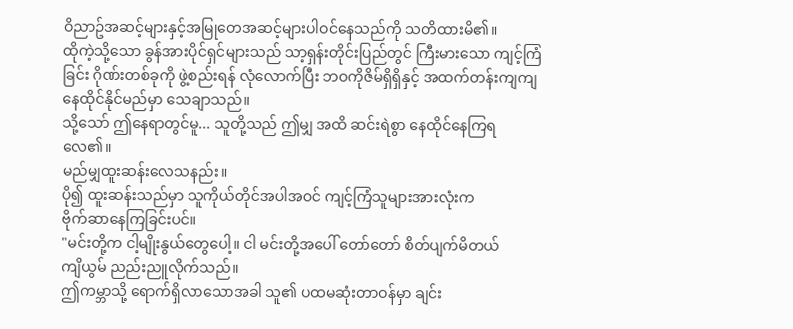ဝိညာဥ်အဆင့်များနှင့်အမြုတေအဆင့်များပါဝင်နေသည်ကို သတိထားမိ၏။
ထိုကဲ့သို့သော ခွန်အားပိုင်ရှင်များသည် သာ့ရှန်းတိုင်းပြည်တွင် ကြီးမားသော ကျင့်ကြံခြင်း ဂိုဏ်းတစ်ခုကို ဖွဲ့စည်းရန် လုံလောက်ပြီး ဘဝကိုဇိမ်ရှိရှိနှင့် အထက်တန်းကျကျနေထိုင်နိုင်မည်မှာ သေချာသည်။
သို့သော် ဤနေရာတွင်မူ... သူတို့သည် ဤမျှ အထိ ဆင်းရဲစွာ နေထိုင်နေကြရလေ၏။
မည်မျှထူးဆန်းလေသနည်း။
ပို၍ ထူးဆန်းသည်မှာ သူကိုယ်တိုင်အပါအဝင် ကျင့်ကြံသူများအားလုံးက
ဗိုက်ဆာနေကြခြင်းပင်။
"မင်းတို့က ငါ့မျိုးနွယ်တွေပေါ့။ ငါ မင်းတို့အပေါ် တော်တော် စိတ်ပျက်မိတယ်
ကျိယွမ် ညည်းညူလိုက်သည်။
ဤကမ္ဘာသို့ ရောက်ရှိလာသောအခါ သူ၏ ပထမဆုံးတာဝန်မှာ ချင်း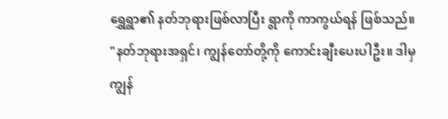ရွှေရွာ၏ နတ်ဘုရားဖြစ်လာပြီး ရွာကို ကာကွယ်ရန် ဖြစ်သည်။
"နတ်ဘုရားအရှင်၊ ကျွန်တော်တို့ကို ကောင်းချီးပေးပါဦး။ ဒါမှ ကျွန်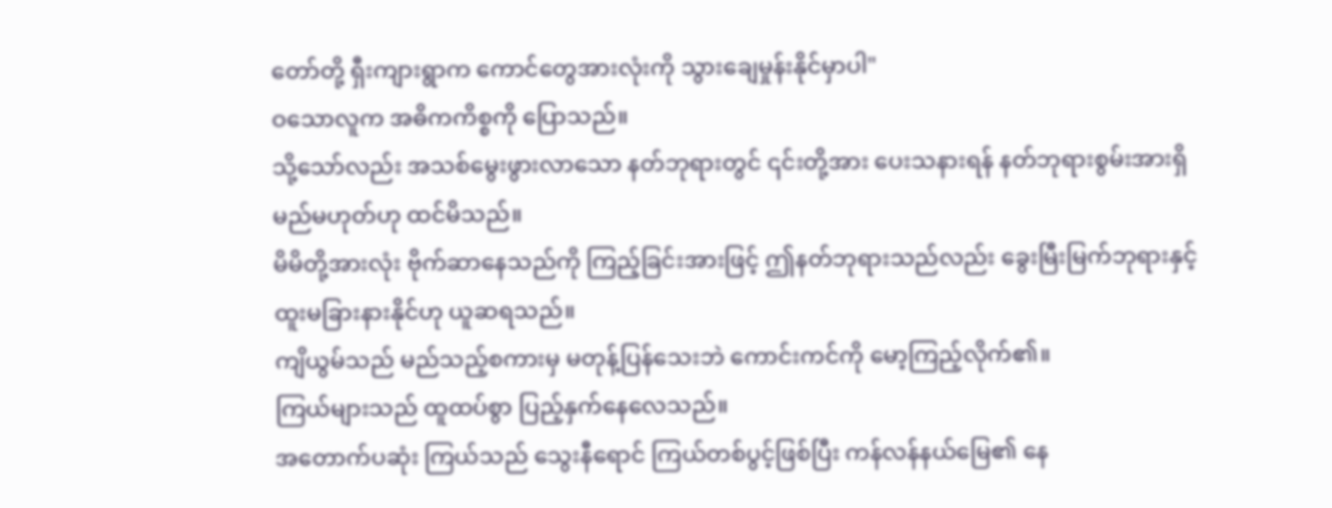တော်တို့ ရှီးကျားရွာက ကောင်တွေအားလုံးကို သွားချေမှုန်းနိုင်မှာပါ"
ဝသောလူက အဓိကကိစ္စကို ပြောသည်။
သို့သော်လည်း အသစ်မွေးဖွားလာသော နတ်ဘုရားတွင် ၎င်းတို့အား ပေးသနားရန် နတ်ဘုရားစွမ်းအားရှိမည်မဟုတ်ဟု ထင်မိသည်။
မိမိတို့အားလုံး ဗိုက်ဆာနေသည်ကို ကြည့်ခြင်းအားဖြင့် ဤနတ်ဘုရားသည်လည်း ခွေးမြီးမြက်ဘုရားနှင့် ထူးမခြားနားနိုင်ဟု ယူဆရသည်။
ကျိယွမ်သည် မည်သည့်စကားမှ မတုန့်ပြန်သေးဘဲ ကောင်းကင်ကို မော့ကြည့်လိုက်၏။
ကြယ်များသည် ထူထပ်စွာ ပြည့်နှက်နေလေသည်။
အတောက်ပဆုံး ကြယ်သည် သွေးနီရောင် ကြယ်တစ်ပွင့်ဖြစ်ပြီး ကန်လန်နယ်မြေ၏ နေ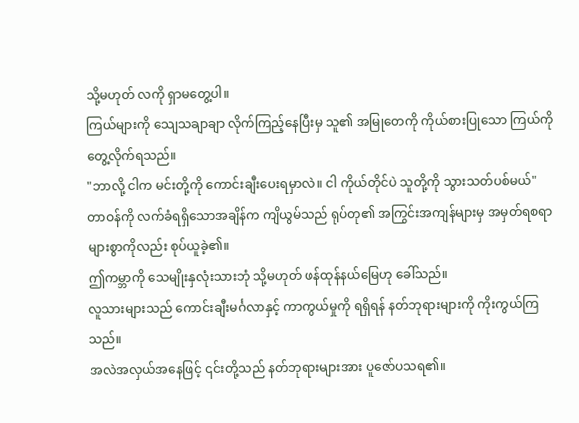သို့မဟုတ် လကို ရှာမတွေ့ပါ။
ကြယ်များကို သျေသချာချာ လိုက်ကြည့်နေပြီးမှ သူ၏ အမြုတေကို ကိုယ်စားပြုသော ကြယ်ကို တွေ့လိုက်ရသည်။
"ဘာလို့ ငါက မင်းတို့ကို ကောင်းချီးပေးရမှာလဲ။ ငါ ကိုယ်တိုင်ပဲ သူတို့ကို သွားသတ်ပစ်မယ်"
တာဝန်ကို လက်ခံရရှိသောအချိန်က ကျိယွမ်သည် ရုပ်တု၏ အကြွင်းအကျန်များမှ အမှတ်ရစရာများစွာကိုလည်း စုပ်ယူခဲ့၏။
ဤကမ္ဘာကို သေမျိုးနှလုံးသားဘုံ သို့မဟုတ် ဖန်ထုန်နယ်မြေဟု ခေါ်သည်။
လူသားများသည် ကောင်းချီးမင်္ဂလာနှင့် ကာကွယ်မှုကို ရရှိရန် နတ်ဘုရားများကို ကိုးကွယ်ကြသည်။
အလဲအလှယ်အနေဖြင့် ၎င်းတို့သည် နတ်ဘုရားများအား ပူဇော်ပသရ၏။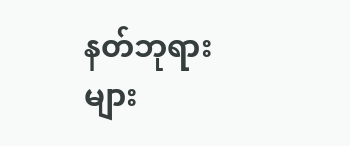နတ်ဘုရားများ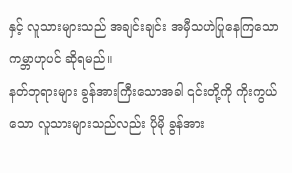နှင့် လူသားများသည် အချင်းချင်း အမှီသဟဲပြုနေကြသော ကမ္ဘာဟုပင် ဆိုရမည်။
နတ်ဘုရားများ ခွန်အားကြီးသောအခါ ၎င်းတို့ကို ကိုးကွယ်သော လူသားများသည်လည်း ပိုမို ခွန်အား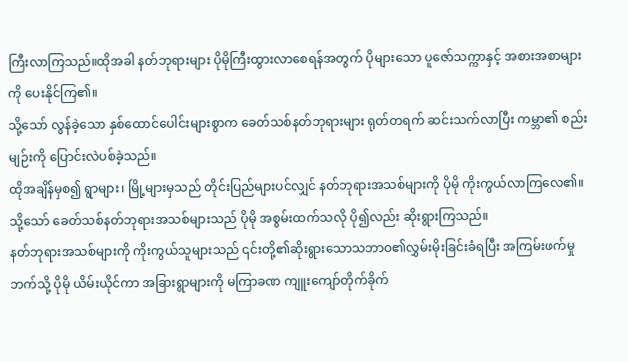ကြီးလာကြသည်။ထိုအခါ နတ်ဘုရားများ ပိုမိုကြီးထွားလာစေရန်အတွက် ပိုများသော ပူဇော်သက္ကာနှင့် အစားအစာများကို ပေးနိုင်ကြ၏။
သို့သော် လွန်ခဲ့သော နှစ်ထောင်ပေါင်းများစွာက ခေတ်သစ်နတ်ဘုရားများ ရုတ်တရက် ဆင်းသက်လာပြီး ကမ္ဘာ၏ စည်းမျဉ်းကို ပြောင်းလဲပစ်ခဲ့သည်။
ထိုအချိန်မှစ၍ ရွာများ၊ မြို့များမှသည် တိုင်းပြည်များပင်လျှင် နတ်ဘုရားအသစ်များကို ပိုမို ကိုးကွယ်လာကြလေ၏။
သို့သော် ခေတ်သစ်နတ်ဘုရားအသစ်များသည် ပိုမို အစွမ်းထက်သလို ပို၍လည်း ဆိုးရွားကြသည်။
နတ်ဘုရားအသစ်များကို ကိုးကွယ်သူများသည် ၎င်းတို့၏ဆိုးရွားသောသဘာဝ၏လွှမ်းမိုးခြင်းခံရပြီး အကြမ်းဖက်မှုဘက်သို့ ပိုမို ယိမ်းယိုင်ကာ အခြားရွာများကို မကြာခဏ ကျူးကျော်တိုက်ခိုက်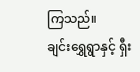ကြသည်။
ချင်းရွှေရွာနှင့် ရှီး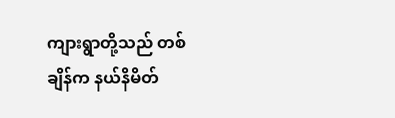ကျားရွာတို့သည် တစ်ချိန်က နယ်နိမိတ်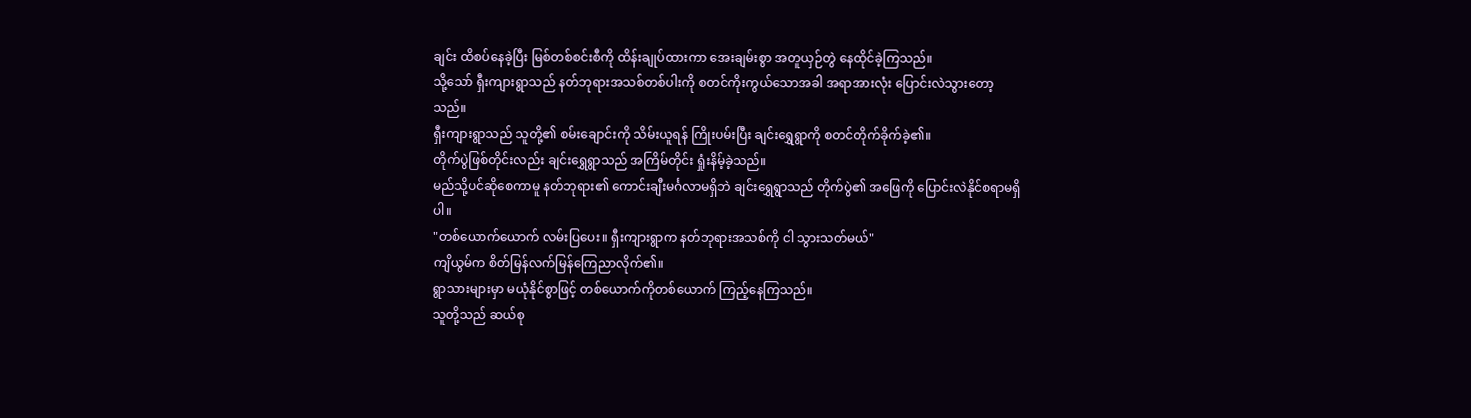ချင်း ထိစပ်နေခဲ့ပြီး မြစ်တစ်စင်းစီကို ထိန်းချုပ်ထားကာ အေးချမ်းစွာ အတူယှဉ်တွဲ နေထိုင်ခဲ့ကြသည်။
သို့သော် ရှီးကျားရွာသည် နတ်ဘုရားအသစ်တစ်ပါးကို စတင်ကိုးကွယ်သောအခါ အရာအားလုံး ပြောင်းလဲသွားတော့သည်။
ရှီးကျားရွာသည် သူတို့၏ စမ်းချောင်းကို သိမ်းယူရန် ကြိုးပမ်းပြီး ချင်းရွှေရွာကို စတင်တိုက်ခိုက်ခဲ့၏။
တိုက်ပွဲဖြစ်တိုင်းလည်း ချင်းရွှေရွာသည် အကြိမ်တိုင်း ရှုံးနိမ့်ခဲ့သည်။
မည်သို့ပင်ဆိုစေကာမူ နတ်ဘုရား၏ ကောင်းချီးမင်္ဂလာမရှိဘဲ ချင်းရွှေရွာသည် တိုက်ပွဲ၏ အဖြေကို ပြောင်းလဲနိုင်စရာမရှိပါ။
"တစ်ယောက်ယောက် လမ်းပြပေး။ ရှီးကျားရွာက နတ်ဘုရားအသစ်ကို ငါ သွားသတ်မယ်"
ကျိယွမ်က စိတ်မြန်လက်မြန်ကြေညာလိုက်၏။
ရွာသားများမှာ မယုံနိုင်စွာဖြင့် တစ်ယောက်ကိုတစ်ယောက် ကြည့်နေကြသည်။
သူတို့သည် ဆယ်စု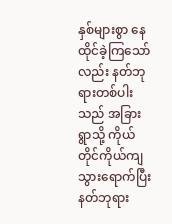နှစ်များစွာ နေထိုင်ခဲ့ကြသော်လည်း နတ်ဘုရားတစ်ပါးသည် အခြားရွာသို့ ကိုယ်တိုင်ကိုယ်ကျ သွားရောက်ပြီး နတ်ဘုရား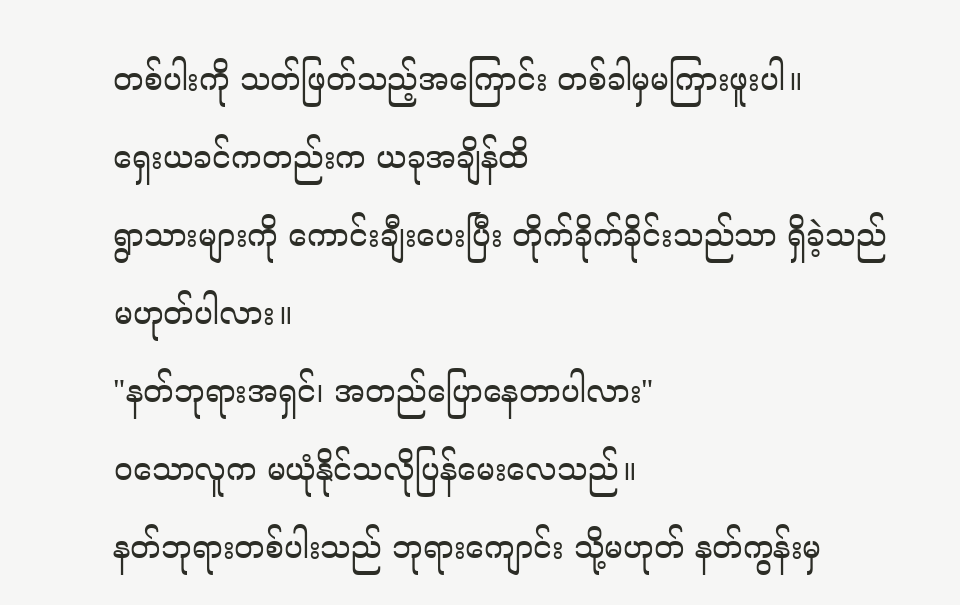တစ်ပါးကို သတ်ဖြတ်သည့်အကြောင်း တစ်ခါမှမကြားဖူးပါ။
ရှေးယခင်ကတည်းက ယခုအချိန်ထိ
ရွာသားများကို ကောင်းချီးပေးပြီး တိုက်ခိုက်ခိုင်းသည်သာ ရှိခဲ့သည် မဟုတ်ပါလား။
"နတ်ဘုရားအရှင်၊ အတည်ပြောနေတာပါလား"
ဝသောလူက မယုံနိုင်သလိုပြန်မေးလေသည်။
နတ်ဘုရားတစ်ပါးသည် ဘုရားကျောင်း သို့မဟုတ် နတ်ကွန်းမှ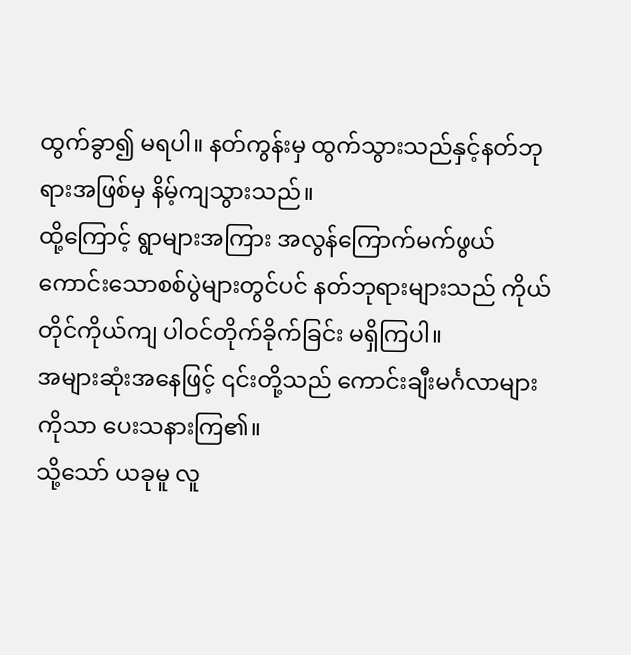ထွက်ခွာ၍ မရပါ။ နတ်ကွန်းမှ ထွက်သွားသည်နှင့်နတ်ဘုရားအဖြစ်မှ နိမ့်ကျသွားသည်။
ထို့ကြောင့် ရွာများအကြား အလွန်ကြောက်မက်ဖွယ်ကောင်းသောစစ်ပွဲများတွင်ပင် နတ်ဘုရားများသည် ကိုယ်တိုင်ကိုယ်ကျ ပါဝင်တိုက်ခိုက်ခြင်း မရှိကြပါ။
အများဆုံးအနေဖြင့် ၎င်းတို့သည် ကောင်းချီးမင်္ဂလာများကိုသာ ပေးသနားကြ၏။
သို့သော် ယခုမူ လူ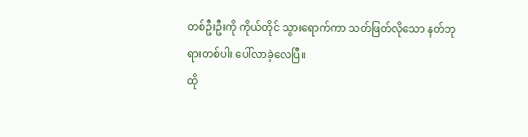တစ်ဦးဦးကို ကိုယ်တိုင် သွားရောက်ကာ သတ်ဖြတ်လိုသော နတ်ဘုရားတစ်ပါး ပေါ်လာခဲ့လေပြီ။
ထို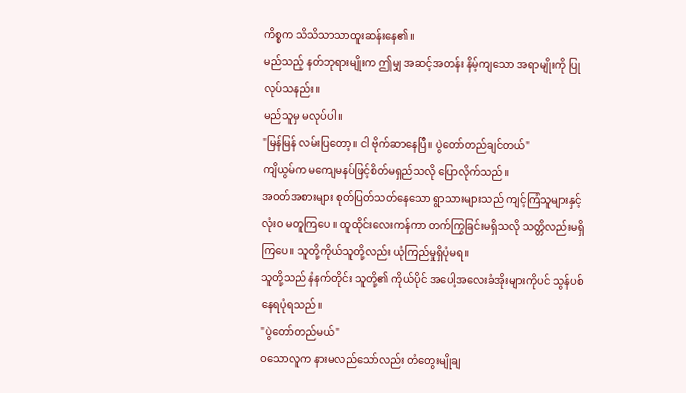ကိစ္စက သိသိသာသာထူးဆန်းနေ၏။
မည်သည့် နတ်ဘုရားမျိုးက ဤမျှ အဆင့်အတန်း နိမ့်ကျသော အရာမျိုးကို ပြုလုပ်သနည်း။
မည်သူမှ မလုပ်ပါ။
"မြန်မြန် လမ်းပြတော့။ ငါ ဗိုက်ဆာနေပြီ။ ပွဲတော်တည်ချင်တယ်"
ကျိယွမ်က မကျေမနပ်ဖြင့်စိတ်မရှည်သလို ပြောလိုက်သည်။
အဝတ်အစားများ စုတ်ပြတ်သတ်နေသော ရွာသားများသည် ကျင့်ကြံသူများနှင့် လုံးဝ မတူကြပေ ။ ထူထိုင်းလေးကန်ကာ တက်ကြွခြင်းမရှိသလို သတ္တိလည်းမရှိကြပေ။ သူတို့ကိုယ်သူတို့လည်း ယုံကြည်မှုရှိပုံမရ။
သူတို့သည် နံနက်တိုင်း သူတို့၏ ကိုယ်ပိုင် အပေါ့အလေးခံအိုးများကိုပင် သွန်ပစ်နေရပုံရသည်။
"ပွဲတော်တည်မယ်"
ဝသောလူက နားမလည်သော်လည်း တံတွေးမျိုချ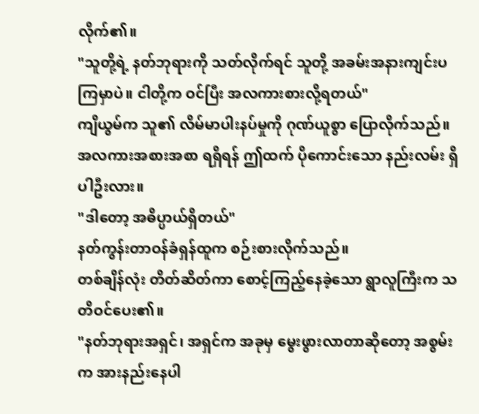လိုက်၏။
"သူတို့ရဲ့ နတ်ဘုရားကို သတ်လိုက်ရင် သူတို့ အခမ်းအနားကျင်းပကြမှာပဲ။ ငါတို့က ဝင်ပြီး အလကားစားလို့ရတယ်"
ကျိယွမ်က သူ၏ လိမ်မာပါးနပ်မှုကို ဂုဏ်ယူစွာ ပြောလိုက်သည်။
အလကားအစားအစာ ရရှိရန် ဤထက် ပိုကောင်းသော နည်းလမ်း ရှိပါဦးလား။
"ဒါတော့ အဓိပ္ပာယ်ရှိတယ်"
နတ်ကွန်းတာဝန်ခံရှန်ထူက စဉ်းစားလိုက်သည်။
တစ်ချိန်လုံး တိတ်ဆိတ်ကာ စောင့်ကြည့်နေခဲ့သော ရွာလူကြီးက သတိဝင်ပေး၏။
"နတ်ဘုရားအရှင်၊ အရှင်က အခုမှ မွေးဖွားလာတာဆိုတော့ အစွမ်းက အားနည်းနေပါ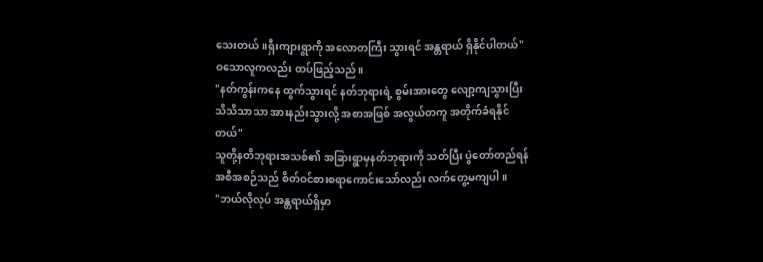သေးတယ်။ရှီးကျားရွာကို အလောတကြီး သွားရင် အန္တရာယ် ရှိနိုင်ပါတယ်"
ဝသောလူကလည်း ထပ်ဖြည့်သည်။
"နတ်ကွန်းကနေ ထွက်သွားရင် နတ်ဘုရားရဲ့ စွမ်းအားတွေ လျော့ကျသွားပြီး သိသိသာသာ အားနည်းသွားလို့ အစာအဖြစ် အလွယ်တကူ အတိုက်ခံရနိုင်တယ်"
သူတို့နတိဘုရားအသစ်၏ အခြားရွာမှနတ်ဘုရားကို သတ်ပြီး ပွဲတော်တည်ရန် အစီအစဉ်သည် စိတ်ဝင်စားစရာကောင်းသော်လည်း လက်တွေ့မကျပါ။
"ဘယ်လိုလုပ် အန္တရာယ်ရှိမှာ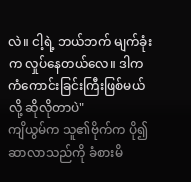လဲ။ ငါ့ရဲ့ ဘယ်ဘက် မျက်ခုံးက လှုပ်နေတယ်လေ။ ဒါက ကံကောင်းခြင်းကြီးဖြစ်မယ်လို့ ဆိုလိုတာပဲ"
ကျိယွမ်က သူ၏ဗိုက်က ပို၍ဆာလာသည်ကို ခံစားမိ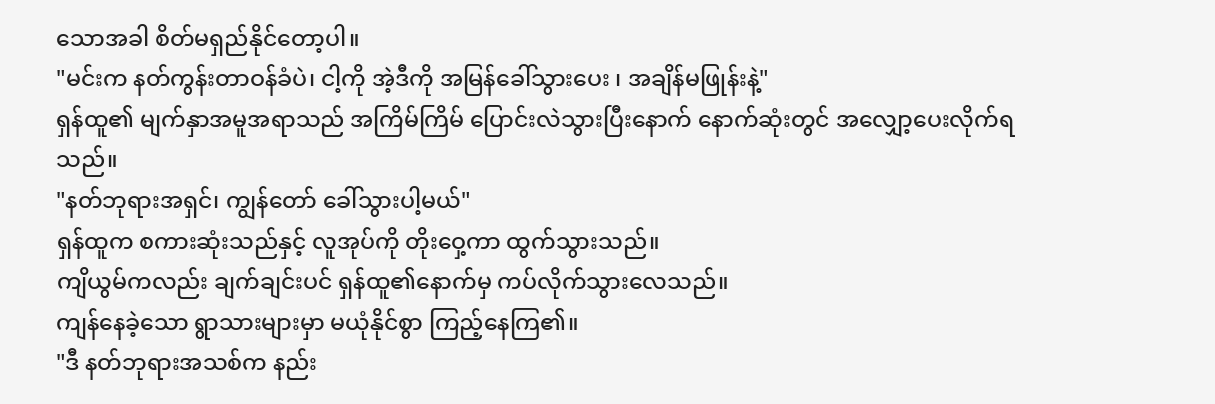သောအခါ စိတ်မရှည်နိုင်တော့ပါ။
"မင်းက နတ်ကွန်းတာဝန်ခံပဲ၊ ငါ့ကို အဲ့ဒီကို အမြန်ခေါ်သွားပေး ၊ အချိန်မဖြုန်းနဲ့"
ရှန်ထူ၏ မျက်နှာအမူအရာသည် အကြိမ်ကြိမ် ပြောင်းလဲသွားပြီးနောက် နောက်ဆုံးတွင် အလျှော့ပေးလိုက်ရသည်။
"နတ်ဘုရားအရှင်၊ ကျွန်တော် ခေါ်သွားပါ့မယ်"
ရှန်ထူက စကားဆုံးသည်နှင့် လူအုပ်ကို တိုးဝှေ့ကာ ထွက်သွားသည်။
ကျိယွမ်ကလည်း ချက်ချင်းပင် ရှန်ထူ၏နောက်မှ ကပ်လိုက်သွားလေသည်။
ကျန်နေခဲ့သော ရွာသားများမှာ မယုံနိုင်စွာ ကြည့်နေကြ၏။
"ဒီ နတ်ဘုရားအသစ်က နည်း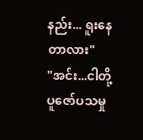နည်း... ရူးနေတာလား"
"အင်း...ငါတို့ ပူဇော်ပသမှု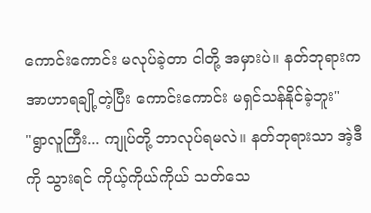ကောင်းကောင်း မလုပ်ခဲ့တာ ငါတို့ အမှားပဲ။ နတ်ဘုရားက အာဟာရချို့တဲ့ပြီး ကောင်းကောင်း မရှင်သန်နိုင်ခဲ့ဘူး"
"ရွာလူကြီး... ကျုပ်တို့ ဘာလုပ်ရမလဲ။ နတ်ဘုရားသာ အဲ့ဒီကို သွားရင် ကိုယ့်ကိုယ်ကိုယ် သတ်သေ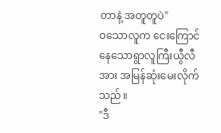တာနဲ့ အတူတူပဲ"
ဝသောလူက ငေးကြောင်နေသောရွာလူကြီးယွီလီအား အမြန်ဆုံးမေးလိုက်သည်။
"ဒီ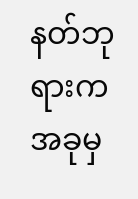နတ်ဘုရားက အခုမှ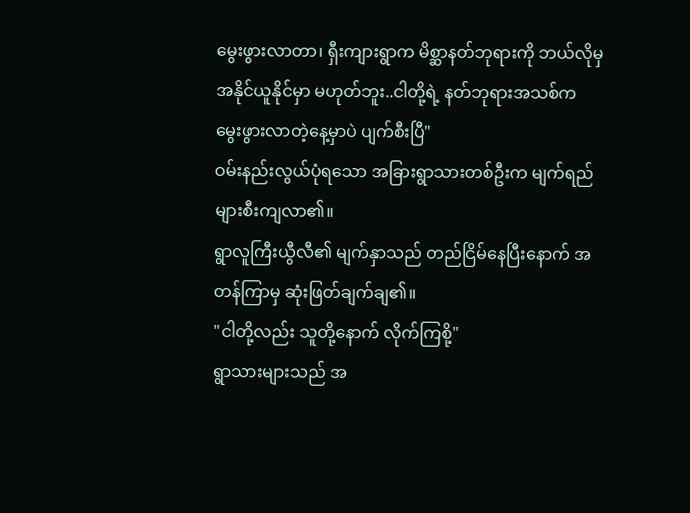မွေးဖွားလာတာ၊ ရှီးကျားရွာက မိစ္ဆာနတ်ဘုရားကို ဘယ်လိုမှ အနိုင်ယူနိုင်မှာ မဟုတ်ဘူး..ငါတို့ရဲ့ နတ်ဘုရားအသစ်က မွေးဖွားလာတဲ့နေ့မှာပဲ ပျက်စီးပြီ"
ဝမ်းနည်းလွယ်ပုံရသော အခြားရွာသားတစ်ဦးက မျက်ရည်များစီးကျလာ၏။
ရွာလူကြီးယွီလီ၏ မျက်နှာသည် တည်ငြိမ်နေပြီးနောက် အတန်ကြာမှ ဆုံးဖြတ်ချက်ချ၏။
"ငါတို့လည်း သူတို့နောက် လိုက်ကြစို့"
ရွာသားများသည် အ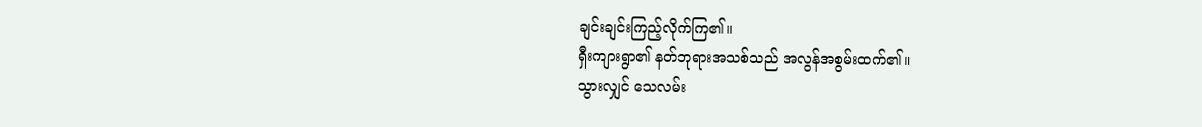ချင်းချင်းကြည့်လိုက်ကြ၏။
ရှီးကျားရွာ၏ နတ်ဘုရားအသစ်သည် အလွန်အစွမ်းထက်၏။
သွားလျှင် သေလမ်း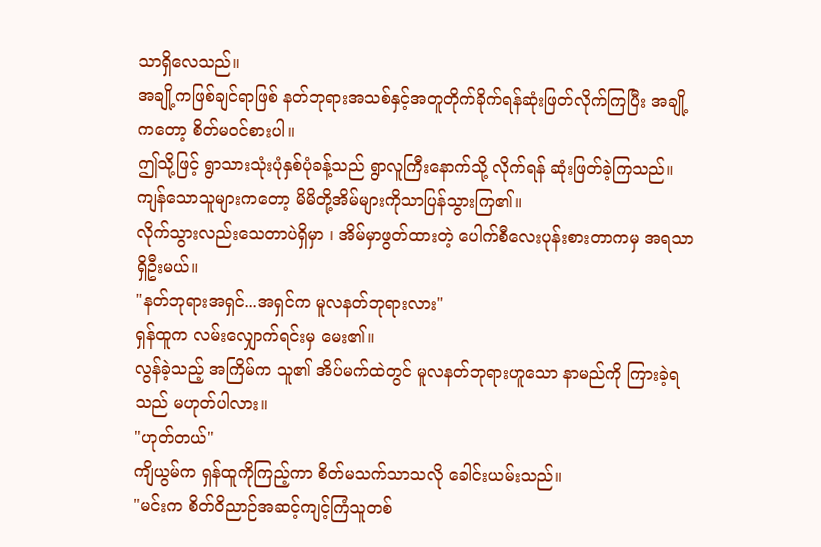သာရှိလေသည်။
အချို့ကဖြစ်ချင်ရာဖြစ် နတ်ဘုရားအသစ်နှင့်အတူတိုက်ခိုက်ရန်ဆုံးဖြတ်လိုက်ကြပြီး အချို့ကတော့ စိတ်မဝင်စားပါ။
ဤသို့ဖြင့် ရွာသားသုံးပုံနှစ်ပုံခန့်သည် ရွာလူကြီးနောက်သို့ လိုက်ရန် ဆုံးဖြတ်ခဲ့ကြသည်။
ကျန်သောသူများကတော့ မိမိတို့အိမ်များကိုသာပြန်သွားကြ၏။
လိုက်သွားလည်းသေတာပဲရှိမှာ ၊ အိမ်မှာဖွတ်ထားတဲ့ ပေါက်စီလေးပုန်းစားတာကမှ အရသာရှိဦးမယ်။
"နတ်ဘုရားအရှင်...အရှင်က မူလနတ်ဘုရားလား"
ရှန်ထူက လမ်းလျှောက်ရင်းမှ မေး၏။
လွန်ခဲ့သည့် အကြိမ်က သူ၏ အိပ်မက်ထဲတွင် မူလနတ်ဘုရားဟူသော နာမည်ကို ကြားခဲ့ရသည် မဟုတ်ပါလား။
"ဟုတ်တယ်"
ကျိယွမ်က ရှန်ထူကိုကြည့်ကာ စိတ်မသက်သာသလို ခေါင်းယမ်းသည်။
"မင်းက စိတ်ဝိညာဉ်အဆင့်ကျင့်ကြံသူတစ်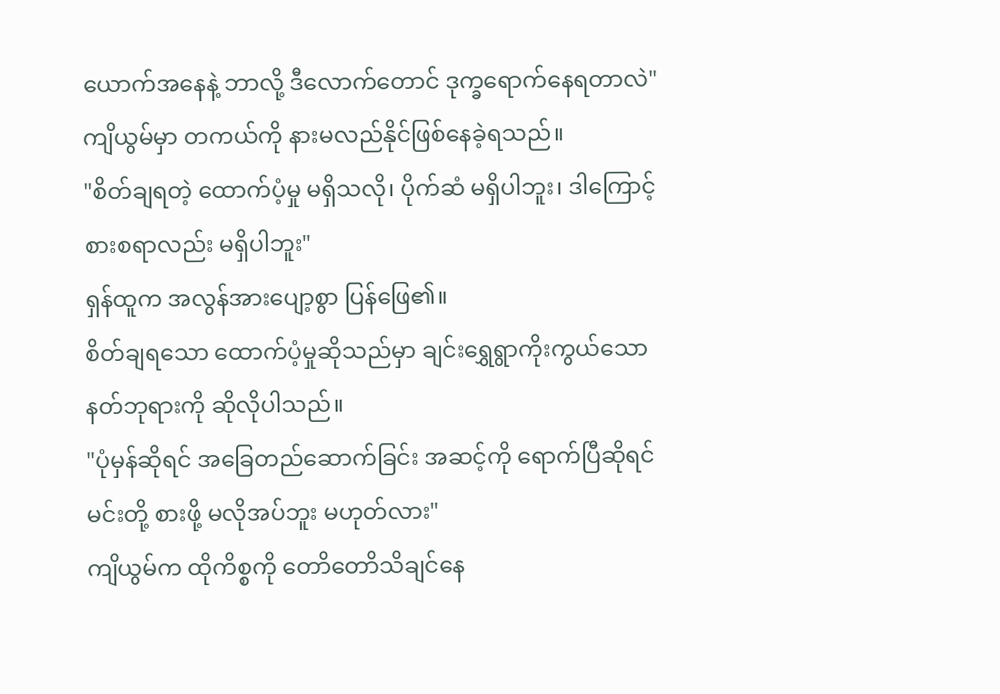ယောက်အနေနဲ့ ဘာလို့ ဒီလောက်တောင် ဒုက္ခရောက်နေရတာလဲ"
ကျိယွမ်မှာ တကယ်ကို နားမလည်နိုင်ဖြစ်နေခဲ့ရသည်။
"စိတ်ချရတဲ့ ထောက်ပံ့မှု မရှိသလို၊ ပိုက်ဆံ မရှိပါဘူး၊ ဒါကြောင့်စားစရာလည်း မရှိပါဘူး"
ရှန်ထူက အလွန်အားပျော့စွာ ပြန်ဖြေ၏။
စိတ်ချရသော ထောက်ပံ့မှုဆိုသည်မှာ ချင်းရွှေရွာကိုးကွယ်သော နတ်ဘုရားကို ဆိုလိုပါသည်။
"ပုံမှန်ဆိုရင် အခြေတည်ဆောက်ခြင်း အဆင့်ကို ရောက်ပြီဆိုရင် မင်းတို့ စားဖို့ မလိုအပ်ဘူး မဟုတ်လား"
ကျိယွမ်က ထိုကိစ္စကို တောိတောိသိချင်နေ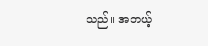သည်။ အဘယ့်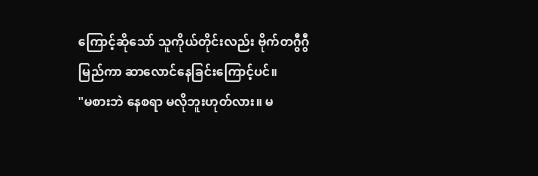ကြောင့်ဆိုသော် သူကိုယ်တိုင်းလည်း ဗိုက်တဂွီဂွီမြည်ကာ ဆာလောင်နေခြင်းကြောင့်ပင်။
"မစားဘဲ နေစရာ မလိုဘူးဟုတ်လား။ မ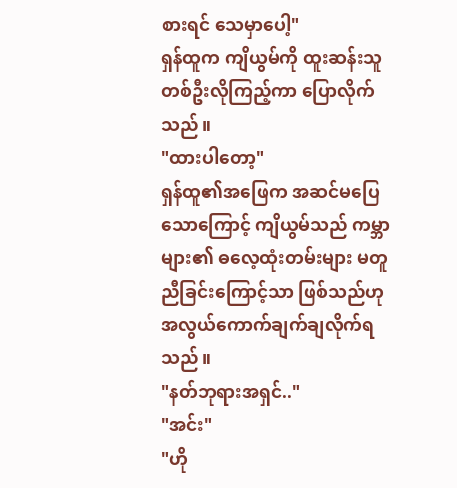စားရင် သေမှာပေါ့"
ရှန်ထူက ကျိယွမ်ကို ထူးဆန်းသူတစ်ဦးလိုကြည့်ကာ ပြောလိုက်သည်။
"ထားပါတော့"
ရှန်ထူ၏အဖြေက အဆင်မပြေသောကြောင့် ကျိယွမ်သည် ကမ္ဘာများ၏ ဓလေ့ထုံးတမ်းများ မတူညီခြင်းကြောင့်သာ ဖြစ်သည်ဟု အလွယ်ကောက်ချက်ချလိုက်ရသည်။
"နတ်ဘုရားအရှင်.."
"အင်း"
"ဟို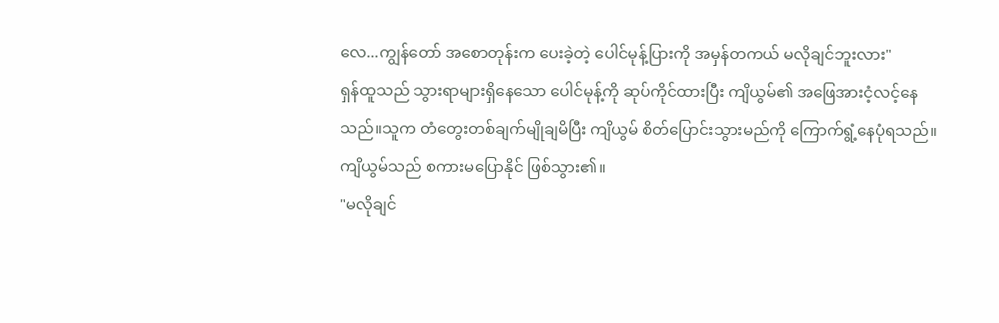လေ...ကျွန်တော် အစောတုန်းက ပေးခဲ့တဲ့ ပေါင်မုန့်ပြားကို အမှန်တကယ် မလိုချင်ဘူးလား"
ရှန်ထူသည် သွားရာများရှိနေသော ပေါင်မုန့်ကို ဆုပ်ကိုင်ထားပြီး ကျိယွမ်၏ အဖြေအားငံ့လင့်နေသည်။သူက တံတွေးတစ်ချက်မျိုချမိပြီး ကျိယွမ် စိတ်ပြောင်းသွားမည်ကို ကြောက်ရွံ့နေပုံရသည်။
ကျိယွမ်သည် စကားမပြောနိုင် ဖြစ်သွား၏။
"မလိုချင်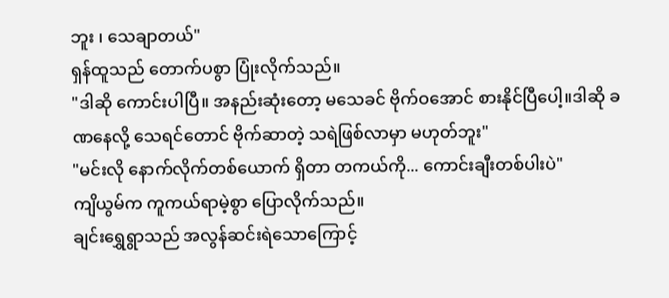ဘူး ၊ သေချာတယ်"
ရှန်ထူသည် တောက်ပစွာ ပြုံးလိုက်သည်။
"ဒါဆို ကောင်းပါပြီ။ အနည်းဆုံးတော့ မသေခင် ဗိုက်ဝအောင် စားနိုင်ပြီပေါ့။ဒါဆို ခဏနေလို့ သေရင်တောင် ဗိုက်ဆာတဲ့ သရဲဖြစ်လာမှာ မဟုတ်ဘူး"
"မင်းလို နောက်လိုက်တစ်ယောက် ရှိတာ တကယ်ကို... ကောင်းချီးတစ်ပါးပဲ"
ကျိယွမ်က ကူကယ်ရာမဲ့စွာ ပြောလိုက်သည်။
ချင်းရွှေရွာသည် အလွန်ဆင်းရဲသောကြောင့်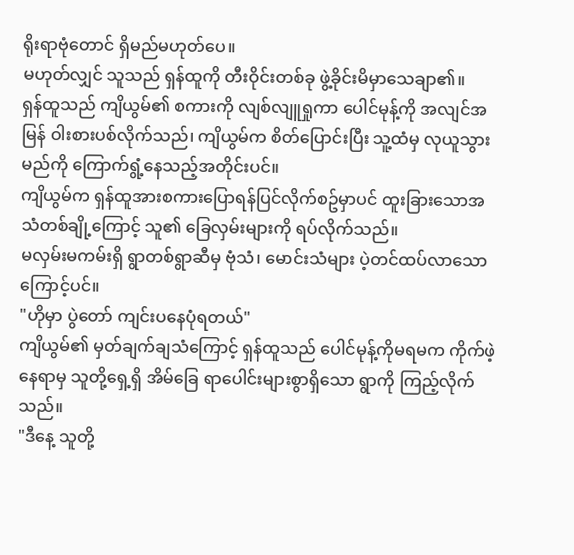ရိုးရာဗုံတောင် ရှိမည်မဟုတ်ပေ။
မဟုတ်လျှင် သူသည် ရှန်ထူကို တီးဝိုင်းတစ်ခု ဖွဲ့ခိုင်းမိမှာသေချာ၏။
ရှန်ထူသည် ကျိယွမ်၏ စကားကို လျစ်လျူရှုကာ ပေါင်မုန့်ကို အလျင်အမြန် ဝါးစားပစ်လိုက်သည်၊ ကျိယွမ်က စိတ်ပြောင်းပြီး သူ့ထံမှ လုယူသွားမည်ကို ကြောက်ရွံ့နေသည့်အတိုင်းပင်။
ကျိယွမ်က ရှန်ထူအားစကားပြောရန်ပြင်လိုက်စဥ်မှာပင် ထူးခြားသောအသံတစ်ချို့ကြောင့် သူ၏ ခြေလှမ်းများကို ရပ်လိုက်သည်။
မလှမ်းမကမ်းရှိ ရွာတစ်ရွာဆီမှ ဗုံသံ၊ မောင်းသံများ ပဲ့တင်ထပ်လာသောကြောင့်ပင်။
"ဟိုမှာ ပွဲတော် ကျင်းပနေပုံရတယ်"
ကျိယွမ်၏ မှတ်ချက်ချသံကြောင့် ရှန်ထူသည် ပေါင်မုန့်ကိုမရမက ကိုက်ဖဲ့နေရာမှ သူတို့ရှေ့ရှိ အိမ်ခြေ ရာပေါင်းများစွာရှိသော ရွာကို ကြည့်လိုက်သည်။
"ဒီနေ့ သူတို့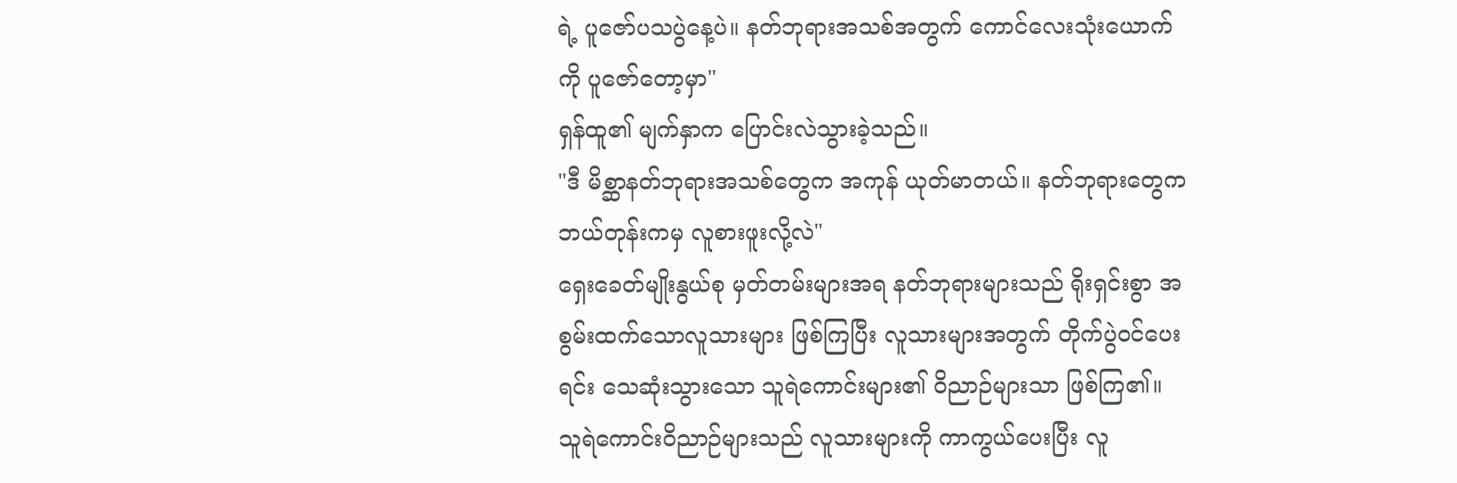ရဲ့ ပူဇော်ပသပွဲနေ့ပဲ။ နတ်ဘုရားအသစ်အတွက် ကောင်လေးသုံးယောက်ကို ပူဇော်တော့မှာ"
ရှန်ထူ၏ မျက်နှာက ပြောင်းလဲသွားခဲ့သည်။
"ဒီ မိစ္ဆာနတ်ဘုရားအသစ်တွေက အကုန် ယုတ်မာတယ်။ နတ်ဘုရားတွေက ဘယ်တုန်းကမှ လူစားဖူးလို့လဲ"
ရှေးခေတ်မျိုးနွယ်စု မှတ်တမ်းများအရ နတ်ဘုရားများသည် ရိုးရှင်းစွာ အစွမ်းထက်သောလူသားများ ဖြစ်ကြပြီး လူသားများအတွက် တိုက်ပွဲဝင်ပေးရင်း သေဆုံးသွားသော သူရဲကောင်းများ၏ ဝိညာဉ်များသာ ဖြစ်ကြ၏။
သူရဲကောင်းဝိညာဉ်များသည် လူသားများကို ကာကွယ်ပေးပြီး လူ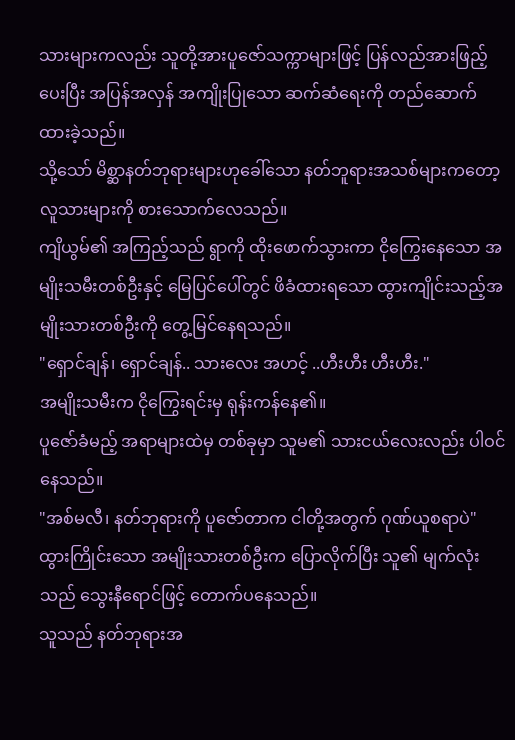သားများကလည်း သူတို့အားပူဇော်သက္ကာများဖြင့် ပြန်လည်အားဖြည့်ပေးပြီး အပြန်အလှန် အကျိုးပြုသော ဆက်ဆံရေးကို တည်ဆောက်ထားခဲ့သည်။
သို့သော် မိစ္ဆာနတ်ဘုရားများဟုခေါ်သော နတ်ဘူရားအသစ်များကတော့ လူသားများကို စားသောက်လေသည်။
ကျိယွမ်၏ အကြည့်သည် ရွာကို ထိုးဖောက်သွားကာ ငိုကြွေးနေသော အမျိုးသမီးတစ်ဦးနှင့် မြေပြင်ပေါ်တွင် ဖိခံထားရသော ထွားကျိုင်းသည့်အမျိုးသားတစ်ဦးကို တွေ့မြင်နေရသည်။
"ရှောင်ချန်၊ ရှောင်ချန်.. သားလေး အဟင့် ..ဟီးဟီး ဟီးဟီး."
အမျိုးသမီးက ငိုကြွေးရင်းမှ ရုန်းကန်နေ၏။
ပူဇော်ခံမည့် အရာများထဲမှ တစ်ခုမှာ သူမ၏ သားငယ်လေးလည်း ပါဝင်နေသည်။
"အစ်မလီ၊ နတ်ဘုရားကို ပူဇော်တာက ငါတို့အတွက် ဂုဏ်ယူစရာပဲ"
ထွားကြိုင်းသော အမျိုးသားတစ်ဦးက ပြောလိုက်ပြီး သူ၏ မျက်လုံးသည် သွေးနီရောင်ဖြင့် တောက်ပနေသည်။
သူသည် နတ်ဘုရားအ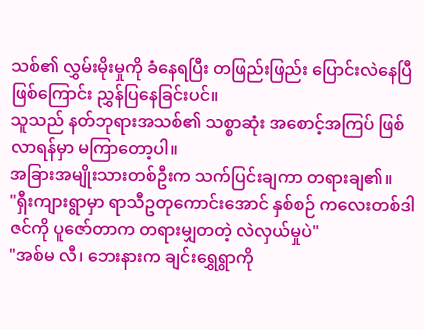သစ်၏ လွှမ်းမိုးမှုကို ခံနေရပြီး တဖြည်းဖြည်း ပြောင်းလဲနေပြီဖြစ်ကြောင်း ညွှန်ပြနေခြင်းပင်။
သူသည် နတ်ဘုရားအသစ်၏ သစ္စာဆုံး အစောင့်အကြပ် ဖြစ်လာရန်မှာ မကြာတော့ပါ။
အခြားအမျိုးသားတစ်ဦးက သက်ပြင်းချကာ တရားချ၏။
"ရှီးကျားရွာမှာ ရာသီဥတုကောင်းအောင် နှစ်စဉ် ကလေးတစ်ဒါဇင်ကို ပူဇော်တာက တရားမျှတတဲ့ လဲလှယ်မှုပဲ"
"အစ်မ လီ၊ ဘေးနားက ချင်းရွှေရွာကို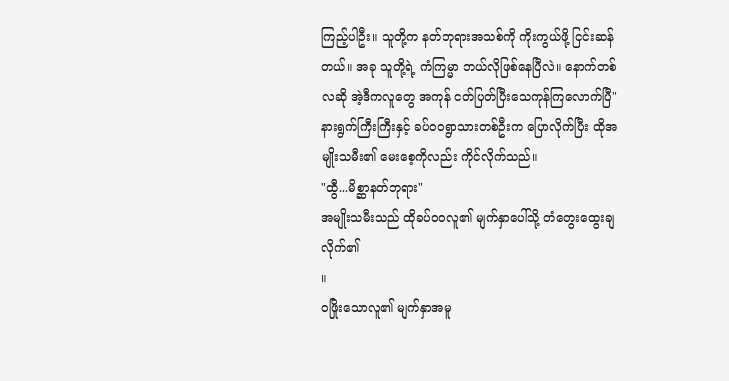ကြည့်ပါဦး။ သူတို့က နတ်ဘုရားအသစ်ကို ကိုးကွယ်ဖို့ ငြင်းဆန်တယ်။ အခု သူတို့ရဲ့ ကံကြမ္မာ ဘယ်လိုဖြစ်နေပြီလဲ။ နောက်တစ်လဆို အဲ့ဒီကလူတွေ အကုန် ငတ်ပြတ်ပြီးသေကုန်ကြလောက်ပြီ"
နားရွက်ကြီးကြီးနှင့် ခပ်ဝဝရွာသားတစ်ဦးက ပြောလိုက်ပြီး ထိုအမျိုးသမီး၏ မေးစေ့ကိုလည်း ကိုင်လိုက်သည်။
"ထွီ...မိစ္ဆာနတ်ဘုရား"
အမျိုးသမီးသည် ထိုခပ်ဝဝလူ၏ မျက်နှာပေါ်သို့ တံတွေးထွေးချလိုက်၏
။
ဝဖြိုးသောလူ၏ မျက်နှာအမူ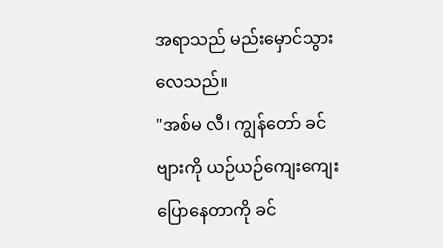အရာသည် မည်းမှောင်သွားလေသည်။
"အစ်မ လီ၊ ကျွန်တော် ခင်ဗျားကို ယဉ်ယဉ်ကျေးကျေး ပြောနေတာကို ခင်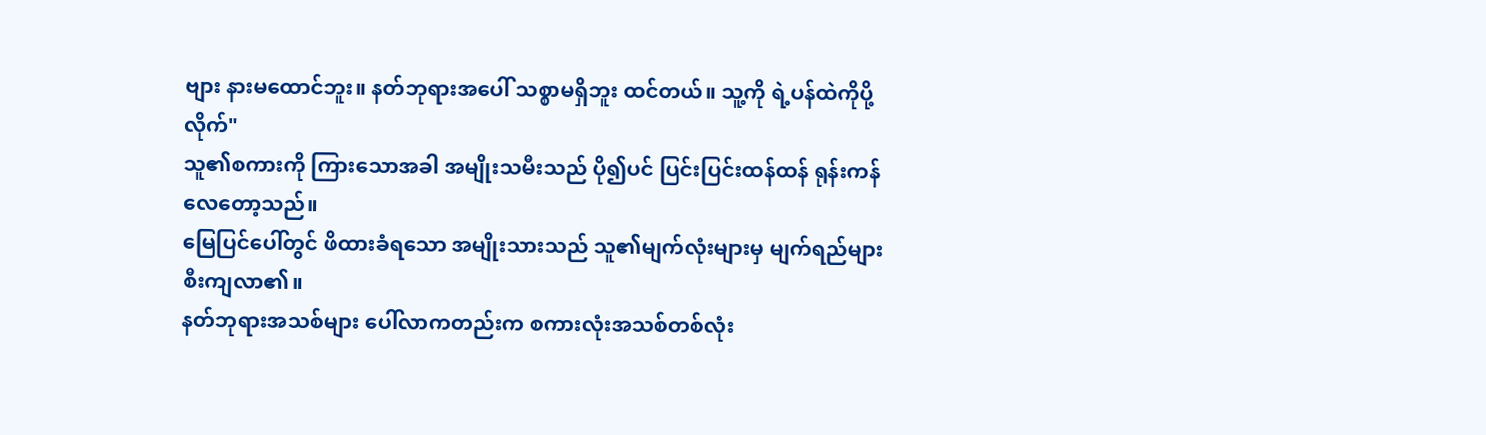ဗျား နားမထောင်ဘူး။ နတ်ဘုရားအပေါ် သစ္စာမရှိဘူး ထင်တယ်။ သူ့ကို ရဲ့ပန်ထဲကိုပို့လိုက်"
သူ၏စကားကို ကြားသောအခါ အမျိုးသမီးသည် ပို၍ပင် ပြင်းပြင်းထန်ထန် ရုန်းကန်လေတော့သည်။
မြေပြင်ပေါ်တွင် ဖိထားခံရသော အမျိုးသားသည် သူ၏မျက်လုံးများမှ မျက်ရည်များ စီးကျလာ၏။
နတ်ဘုရားအသစ်များ ပေါ်လာကတည်းက စကားလုံးအသစ်တစ်လုံး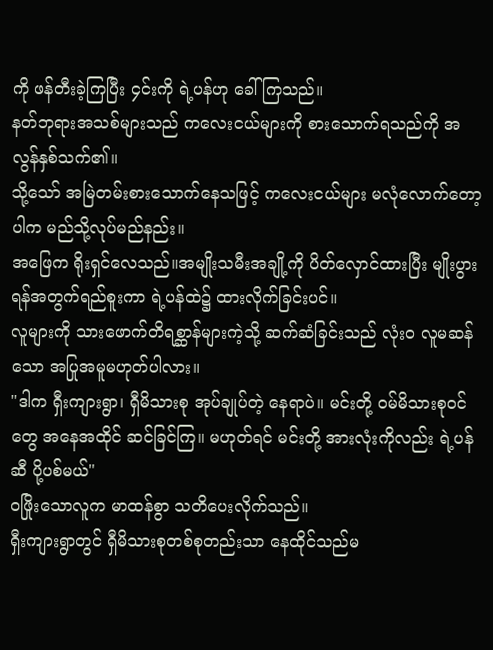ကို ဖန်တီးခဲ့ကြပြီး ၄င်းကို ရဲ့ပန်ဟု ခေါ်ကြသည်။
နတ်ဘုရားအသစ်များသည် ကလေးငယ်များကို စားသောက်ရသည်ကို အလွန်နှစ်သက်၏။
သို့သော် အမြဲတမ်းစားသောက်နေသဖြင့် ကလေးငယ်များ မလုံလောက်တော့ပါက မည်သို့လုပ်မည်နည်း။
အဖြေက ရိုးရှင်လေသည်။အမျိုးသမီးအချို့ကို ပိတ်လှောင်ထားပြီး မျိုးပွားရန်အတွက်ရည်စူးကာ ရဲ့ပန်ထဲ၌ ထားလိုက်ခြင်းပင်။
လူများကို သားဖောက်တိရစ္ဆာန်များကဲ့သို့ ဆက်ဆံခြင်းသည် လုံးဝ လူမဆန်သော အပြုအမူမဟုတ်ပါလား။
"ဒါက ရှီးကျားရွာ၊ ရှီမိသားစု အုပ်ချုပ်တဲ့ နေရာပဲ။ မင်းတို့ ဝမ်မိသားစုဝင်တွေ အနေအထိုင် ဆင်ခြင်ကြ။ မဟုတ်ရင် မင်းတို့ အားလုံးကိုလည်း ရဲ့ပန်ဆီ ပို့ပစ်မယ်"
ဝဖြိုးသောလူက မာထန်စွာ သတိပေးလိုက်သည်။
ရှီးကျားရွာတွင် ရှီမိသားစုတစ်စုတည်းသာ နေထိုင်သည်မ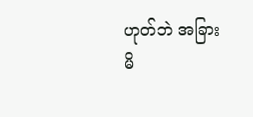ဟုတ်ဘဲ အခြား မိ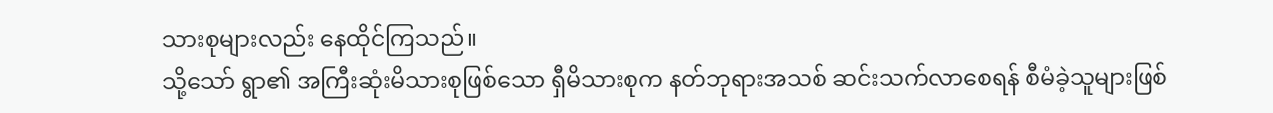သားစုများလည်း နေထိုင်ကြသည်။
သို့သော် ရွာ၏ အကြီးဆုံးမိသားစုဖြစ်သော ရှီမိသားစုက နတ်ဘုရားအသစ် ဆင်းသက်လာစေရန် စီမံခဲ့သူများဖြစ်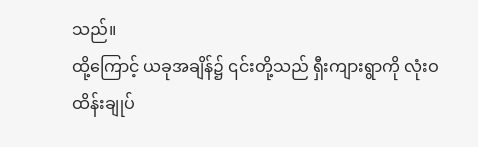သည်။
ထို့ကြောင့် ယခုအချိန်၌ ၎င်းတို့သည် ရှီးကျားရွာကို လုံးဝ ထိန်းချုပ်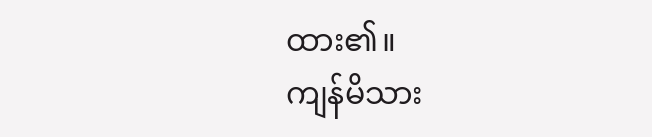ထား၏။
ကျန်မိသား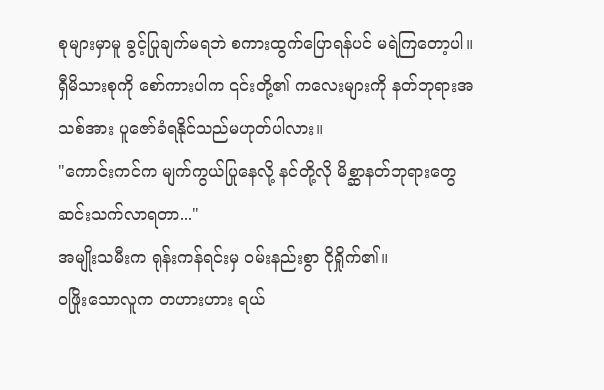စုများမှာမူ ခွင့်ပြုချက်မရဘဲ စကားထွက်ပြောရန်ပင် မရဲကြတော့ပါ။
ရှီမိသားစုကို စော်ကားပါက ၎င်းတို့၏ ကလေးများကို နတ်ဘုရားအသစ်အား ပူဇော်ခံရနိုင်သည်မဟုတ်ပါလား။
"ကောင်းကင်က မျက်ကွယ်ပြုနေလို့ နင်တို့လို မိစ္ဆာနတ်ဘုရားတွေ ဆင်းသက်လာရတာ..."
အမျိုးသမီးက ရုန်းကန်ရင်းမှ ဝမ်းနည်းစွာ ငိုရှိုက်၏။
ဝဖြိုးသောလူက တဟားဟား ရယ်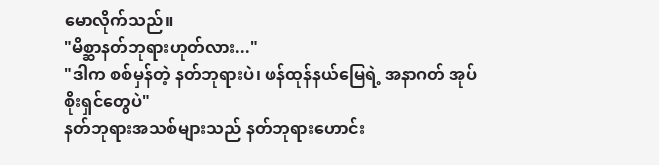မောလိုက်သည်။
"မိစ္ဆာနတ်ဘုရားဟုတ်လား..."
"ဒါက စစ်မှန်တဲ့ နတ်ဘုရားပဲ၊ ဖန်ထုန်နယ်မြေရဲ့ အနာဂတ် အုပ်စိုးရှင်တွေပဲ"
နတ်ဘုရားအသစ်များသည် နတ်ဘုရားဟောင်း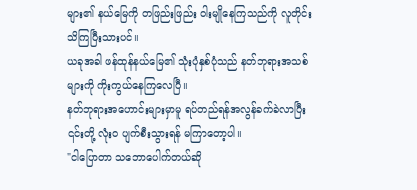များ၏ နယ်မြေကို တဖြည်းဖြည်း ဝါးမျိုနေကြသည်ကို လူတိုင်း သိကြပြီးသားပင်။
ယခုအခါ ဖန်ထုန်နယ်မြေ၏ သုံးပုံနှစ်ပုံသည် နတ်ဘုရားအသစ်များကို ကိုးကွယ်နေကြလေပြီ။
နတ်ဘုရားအဟောင်းများမှာမူ ရပ်တည်ရန်အလွန်ခက်ခဲလာပြီး ၎င်းတို့ လုံးဝ ပျက်စီးသွားရန် မကြာတော့ပါ။
"ငါပြောတာ သဘောပေါက်တယ်ဆို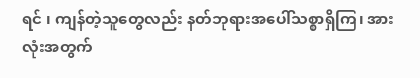ရင် ၊ ကျန်တဲ့သူတွေလည်း နတ်ဘုရားအပေါ်သစ္စာရှိကြ၊ အားလုံးအတွက်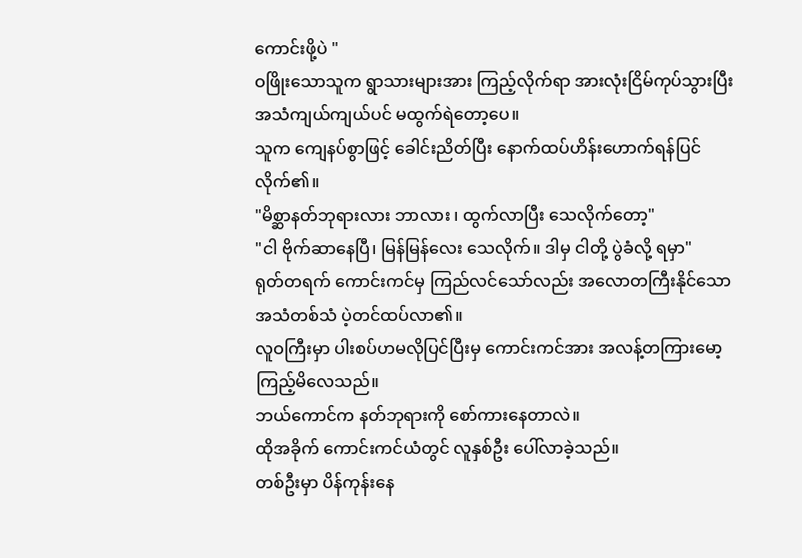ကောင်းဖို့ပဲ "
ဝဖြိုးသောသူက ရွာသားများအား ကြည့်လိုက်ရာ အားလုံးငြိမ်ကုပ်သွားပြီး အသံကျယ်ကျယ်ပင် မထွက်ရဲတော့ပေ။
သူက ကျေနပ်စွာဖြင့် ခေါင်းညိတ်ပြီး နောက်ထပ်ဟိန်းဟောက်ရန်ပြင်လိုက်၏။
"မိစ္ဆာနတ်ဘုရားလား ဘာလား ၊ ထွက်လာပြီး သေလိုက်တော့"
"ငါ ဗိုက်ဆာနေပြီ၊ မြန်မြန်လေး သေလိုက်။ ဒါမှ ငါတို့ ပွဲခံလို့ ရမှာ"
ရုတ်တရက် ကောင်းကင်မှ ကြည်လင်သော်လည်း အလောတကြီးနိုင်သော အသံတစ်သံ ပဲ့တင်ထပ်လာ၏။
လူဝကြီးမှာ ပါးစပ်ဟမလိုပြင်ပြီးမှ ကောင်းကင်အား အလန့်တကြားမော့ကြည့်မိလေသည်။
ဘယ်ကောင်က နတ်ဘုရားကို စော်ကားနေတာလဲ။
ထိုအခိုက် ကောင်းကင်ယံတွင် လူနှစ်ဦး ပေါ်လာခဲ့သည်။
တစ်ဦးမှာ ပိန်ကုန်းနေ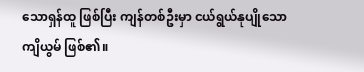သောရှန်ထူ ဖြစ်ပြီး ကျန်တစ်ဦးမှာ ငယ်ရွယ်နုပျိုသော ကျိယွမ် ဖြစ်၏။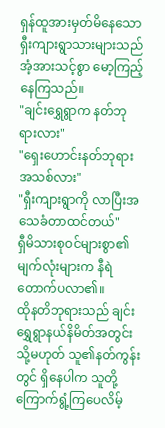ရှန်ထူအားမှတ်မိနေသော ရှီးကျားရွာသားများသည် အံ့အားသင့်စွာ မော့ကြည့်နေကြသည်။
"ချင်းရွှေရွာက နတ်ဘုရားလား"
"ရှေးဟောင်းနတ်ဘုရားအသစ်လား"
"ရှီးကျားရွာကို လာပြီးအသေခံတာထင်တယ်"
ရှီမိသားစုဝင်များစွာ၏ မျက်လုံးများက နီရဲတောက်ပလာ၏။
ထိုနတိဘုရားသည် ချင်းရွှေရွာနယ်နိမိတ်အတွင်း သို့မဟုတ် သူ၏နတ်ကွန်းတွင် ရှိနေပါက သူတို့ ကြောက်ရွံ့ကြပေလိမ့်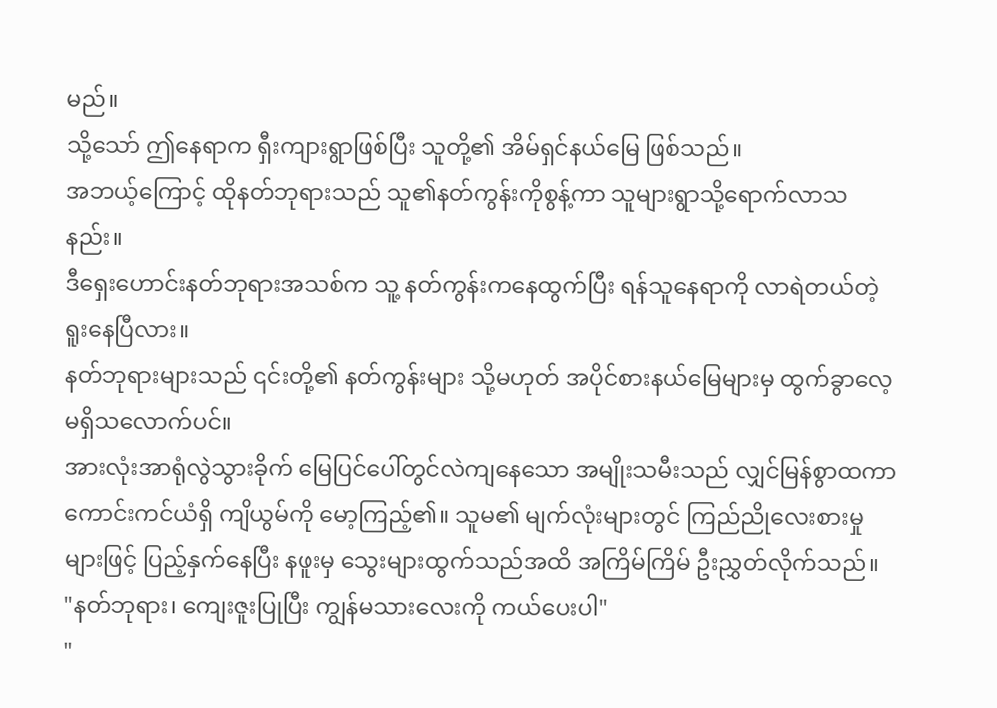မည်။
သို့သော် ဤနေရာက ရှီးကျားရွာဖြစ်ပြီး သူတို့၏ အိမ်ရှင်နယ်မြေ ဖြစ်သည်။
အဘယ့်ကြောင့် ထိုနတ်ဘုရားသည် သူ၏နတ်ကွန်းကိုစွန့်ကာ သူများရွာသို့ရောက်လာသနည်း။
ဒီရှေးဟောင်းနတ်ဘုရားအသစ်က သူ့ နတ်ကွန်းကနေထွက်ပြီး ရန်သူနေရာကို လာရဲတယ်တဲ့ ရူးနေပြီလား။
နတ်ဘုရားများသည် ၎င်းတို့၏ နတ်ကွန်းများ သို့မဟုတ် အပိုင်စားနယ်မြေများမှ ထွက်ခွာလေ့မရှိသလောက်ပင်။
အားလုံးအာရုံလွဲသွားခိုက် မြေပြင်ပေါ်တွင်လဲကျနေသော အမျိုးသမီးသည် လျှင်မြန်စွာထကာ ကောင်းကင်ယံရှိ ကျိယွမ်ကို မော့ကြည့်၏။ သူမ၏ မျက်လုံးများတွင် ကြည်ညိုလေးစားမှုများဖြင့် ပြည့်နှက်နေပြီး နဖူးမှ သွေးများထွက်သည်အထိ အကြိမ်ကြိမ် ဦးညွှတ်လိုက်သည်။
"နတ်ဘုရား၊ ကျေးဇူးပြုပြီး ကျွန်မသားလေးကို ကယ်ပေးပါ"
"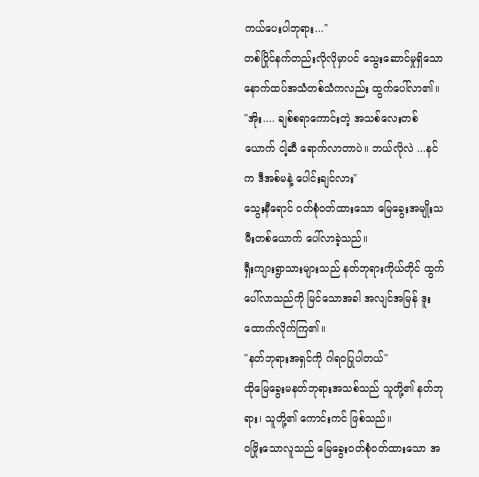ကယ်ပေးပါဘုရား..."
တစ်ပြိုင်နက်တည်းလိုလိုမှာပင် သွေးဆောင်မှုရှိသော နောက်ထပ်အသံတစ်သံကလည်း ထွက်ပေါ်လာ၏။
"အိုး.... ချစ်စရာကောင်းတဲ့ အသစ်လေးတစ်ယောက် ငါ့ဆီ ရောက်လာတာပဲ။ ဘယ်လိုလဲ ...နင်က ဒီအစ်မနဲ့ ပေါင်းချင်လား"
သွေးနီရောင် ဝတ်စုံဝတ်ထားသော မြေခွေးအမျိုးသမီးတစ်ယောက် ပေါ်လာခဲ့သည်။
ရှီးကျားရွာသားများသည် နတ်ဘုရားကိုယ်တိုင် ထွက်ပေါ်လာသည်ကို မြင်သောအခါ အလျင်အမြန် ဒူးထောက်လိုက်ကြ၏။
"နတ်ဘုရားအရှင်ကို ဂါရဝပြုပါတယ်"
ထိုမြေခွေးမနတ်ဘုရားအသစ်သည် သူတို့၏ နတ်ဘုရား၊ သူတို့၏ ကောင်းကင် ဖြစ်သည်။
ဝဖြိုးသောလူသည် မြေခွေးဝတ်စုံဝတ်ထားသော အ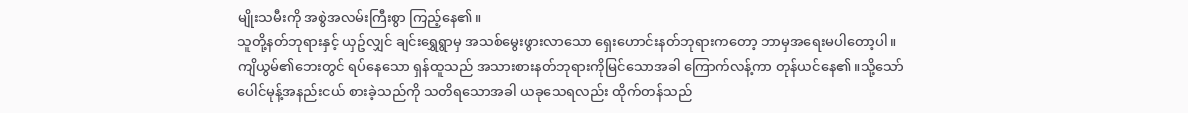မျိုးသမီးကို အစွဲအလမ်းကြီးစွာ ကြည့်နေ၏။
သူတို့နတ်ဘုရားနှင့် ယှဥ်လျှင် ချင်းရွှေရွာမှ အသစ်မွေးဖွားလာသော ရှေးဟောင်းနတ်ဘုရားကတော့ ဘာမှအရေးမပါတော့ပါ။
ကျိယွမ်၏ဘေးတွင် ရပ်နေသော ရှန်ထူသည် အသားစားနတ်ဘုရားကိုမြင်သောအခါ ကြောက်လန့်ကာ တုန်ယင်နေ၏။သို့သော် ပေါင်မုန့်အနည်းငယ် စားခဲ့သည်ကို သတိရသောအခါ ယခုသေရလည်း ထိုက်တန်သည်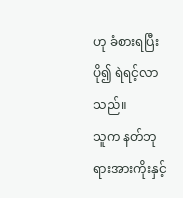ဟု ခံစားရပြီး ပို၍ ရဲရင့်လာသည်။
သူက နတ်ဘုရားအားကိုးနှင့်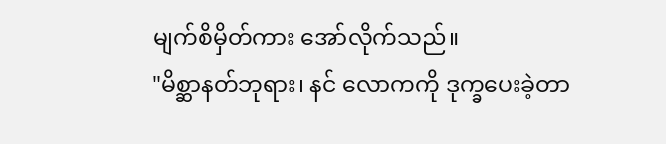မျက်စိမှိတ်ကား အော်လိုက်သည်။
"မိစ္ဆာနတ်ဘုရား၊ နင် လောကကို ဒုက္ခပေးခဲ့တာ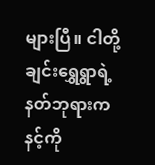များပြီ။ ငါတို့ ချင်းရွှေရွာရဲ့ နတ်ဘုရားက နင့်ကို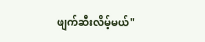ဖျက်ဆီးလိမ့်မယ်"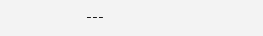---